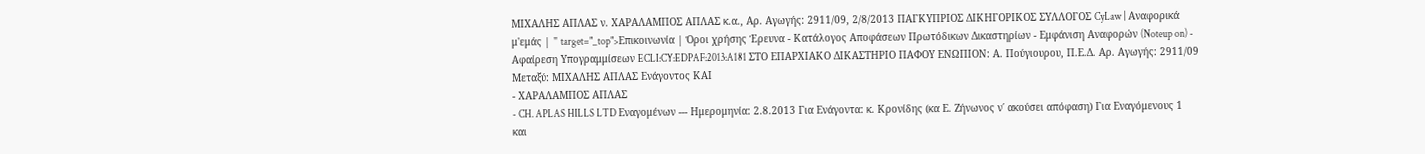ΜΙΧΑΛΗΣ ΑΠΛΑΣ ν. ΧΑΡΑΛΑΜΠΟΣ ΑΠΛΑΣ κ.α., Αρ. Αγωγής: 2911/09, 2/8/2013 ΠΑΓΚΥΠΡΙΟΣ ΔΙΚΗΓΟΡΙΚΟΣ ΣΥΛΛΟΓΟΣ CyLaw | Αναφορικά μ'εμάς | " target="_top">Επικοινωνία | Όροι χρήσης Έρευνα - Κατάλογος Αποφάσεων Πρωτόδικων Δικαστηρίων - Εμφάνιση Αναφορών (Noteup on) - Αφαίρεση Υπογραμμίσεων ECLI:CY:EDPAF:2013:A181 ΣΤΟ ΕΠΑΡΧΙΑΚΟ ΔΙΚΑΣΤΗΡΙΟ ΠΑΦΟΥ ΕΝΩΠΙΟΝ: Α. Πούγιουρου, Π.Ε.Δ. Αρ. Αγωγής: 2911/09 Μεταξύ: ΜΙΧΑΛΗΣ ΑΠΛΑΣ Ενάγοντος ΚΑΙ
- ΧΑΡΑΛΑΜΠΟΣ ΑΠΛΑΣ
- CH. APLAS HILLS LTD Εναγομένων --- Ημερομηνία: 2.8.2013 Για Ενάγοντα: κ. Κρονίδης (κα Ε. Ζήνωνος ν΄ ακούσει απόφαση) Για Εναγόμενους 1 και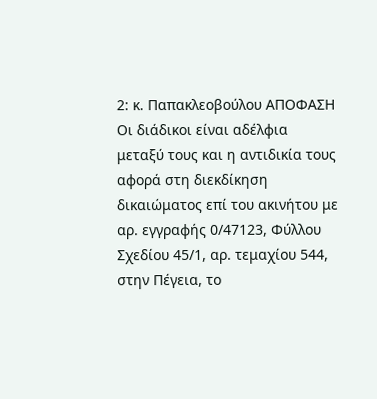2: κ. Παπακλεοβούλου ΑΠΟΦΑΣΗ Οι διάδικοι είναι αδέλφια μεταξύ τους και η αντιδικία τους αφορά στη διεκδίκηση δικαιώματος επί του ακινήτου με αρ. εγγραφής 0/47123, Φύλλου Σχεδίου 45/1, αρ. τεμαχίου 544, στην Πέγεια, το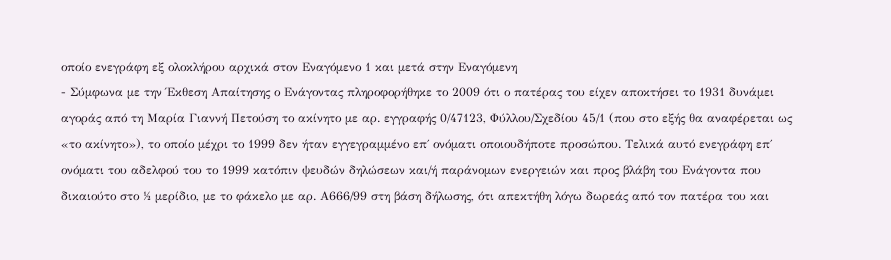οποίο ενεγράφη εξ ολοκλήρου αρχικά στον Εναγόμενο 1 και μετά στην Εναγόμενη
- Σύμφωνα με την Έκθεση Απαίτησης ο Ενάγοντας πληροφορήθηκε το 2009 ότι ο πατέρας του είχεν αποκτήσει το 1931 δυνάμει αγοράς από τη Μαρία Γιαννή Πετούση το ακίνητο με αρ. εγγραφής 0/47123, Φύλλου/Σχεδίου 45/1 (που στο εξής θα αναφέρεται ως «το ακίνητο»), το οποίο μέχρι το 1999 δεν ήταν εγγεγραμμένο επ΄ ονόματι οποιουδήποτε προσώπου. Τελικά αυτό ενεγράφη επ΄ ονόματι του αδελφού του το 1999 κατόπιν ψευδών δηλώσεων και/ή παράνομων ενεργειών και προς βλάβη του Ενάγοντα που δικαιούτο στο ½ μερίδιο, με το φάκελο με αρ. Α666/99 στη βάση δήλωσης, ότι απεκτήθη λόγω δωρεάς από τον πατέρα του και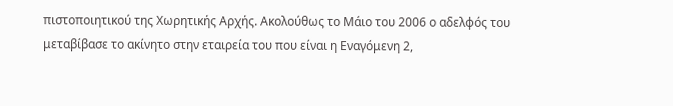πιστοποιητικού της Χωρητικής Αρχής. Ακολούθως το Μάιο του 2006 ο αδελφός του μεταβίβασε το ακίνητο στην εταιρεία του που είναι η Εναγόμενη 2,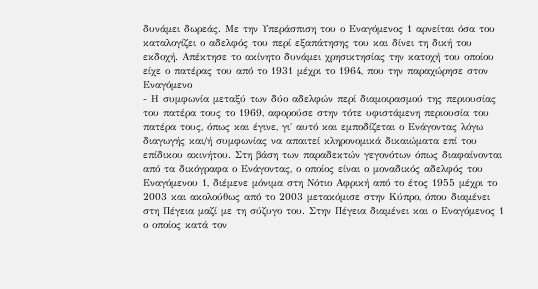δυνάμει δωρεάς. Με την Υπεράσπιση του ο Εναγόμενος 1 αρνείται όσα του καταλογίζει ο αδελφός του περί εξαπάτησης του και δίνει τη δική του εκδοχή. Απέκτησε το ακίνητο δυνάμει χρησικτησίας την κατοχή του οποίου είχε ο πατέρας του από το 1931 μέχρι το 1964, που την παραχώρησε στον Εναγόμενο
- Η συμφωνία μεταξύ των δύο αδελφών περί διαμοιρασμού της περιουσίας του πατέρα τους το 1969, αφορούσε στην τότε υφιστάμενη περιουσία του πατέρα τους, όπως και έγινε, γι΄ αυτό και εμποδίζεται ο Ενάγοντας λόγω διαγωγής και/ή συμφωνίας να απαιτεί κληρονομικά δικαιώματα επί του επίδικου ακινήτου. Στη βάση των παραδεκτών γεγονότων όπως διαφαίνονται από τα δικόγραφα ο Ενάγοντας, ο οποίος είναι ο μοναδικός αδελφός του Εναγόμενου 1, διέμενε μόνιμα στη Νότιο Αφρική από το έτος 1955 μέχρι το 2003 και ακολούθως από το 2003 μετακόμισε στην Κύπρο, όπου διαμένει στη Πέγεια μαζί με τη σύζυγο του. Στην Πέγεια διαμένει και ο Εναγόμενος 1 ο οποίος κατά τον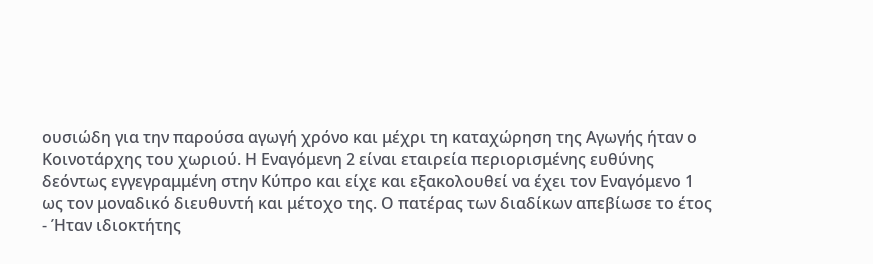ουσιώδη για την παρούσα αγωγή χρόνο και μέχρι τη καταχώρηση της Αγωγής ήταν ο Κοινοτάρχης του χωριού. Η Εναγόμενη 2 είναι εταιρεία περιορισμένης ευθύνης δεόντως εγγεγραμμένη στην Κύπρο και είχε και εξακολουθεί να έχει τον Εναγόμενο 1 ως τον μοναδικό διευθυντή και μέτοχο της. Ο πατέρας των διαδίκων απεβίωσε το έτος
- Ήταν ιδιοκτήτης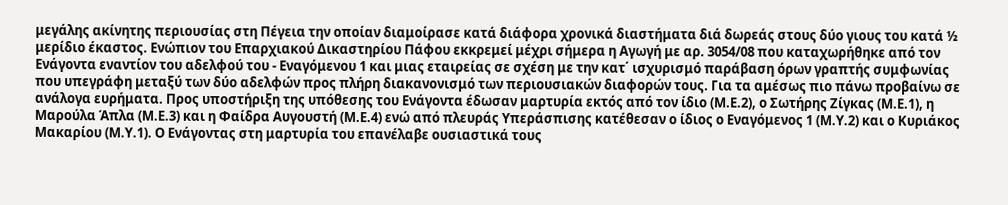μεγάλης ακίνητης περιουσίας στη Πέγεια την οποίαν διαμοίρασε κατά διάφορα χρονικά διαστήματα διά δωρεάς στους δύο γιους του κατά ½ μερίδιο έκαστος. Ενώπιον του Επαρχιακού Δικαστηρίου Πάφου εκκρεμεί μέχρι σήμερα η Αγωγή με αρ. 3054/08 που καταχωρήθηκε από τον Ενάγοντα εναντίον του αδελφού του - Εναγόμενου 1 και μιας εταιρείας σε σχέση με την κατ΄ ισχυρισμό παράβαση όρων γραπτής συμφωνίας που υπεγράφη μεταξύ των δύο αδελφών προς πλήρη διακανονισμό των περιουσιακών διαφορών τους. Για τα αμέσως πιο πάνω προβαίνω σε ανάλογα ευρήματα. Προς υποστήριξη της υπόθεσης του Ενάγοντα έδωσαν μαρτυρία εκτός από τον ίδιο (Μ.Ε.2), ο Σωτήρης Ζίγκας (Μ.Ε.1), η Μαρούλα Άπλα (Μ.Ε.3) και η Φαίδρα Αυγουστή (Μ.Ε.4) ενώ από πλευράς Υπεράσπισης κατέθεσαν ο ίδιος ο Εναγόμενος 1 (Μ.Υ.2) και ο Κυριάκος Μακαρίου (Μ.Υ.1). Ο Ενάγοντας στη μαρτυρία του επανέλαβε ουσιαστικά τους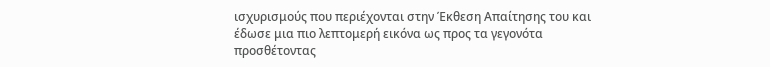ισχυρισμούς που περιέχονται στην Έκθεση Απαίτησης του και έδωσε μια πιο λεπτομερή εικόνα ως προς τα γεγονότα προσθέτοντας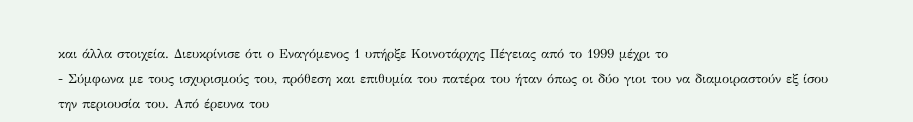και άλλα στοιχεία. Διευκρίνισε ότι ο Εναγόμενος 1 υπήρξε Κοινοτάρχης Πέγειας από το 1999 μέχρι το
- Σύμφωνα με τους ισχυρισμούς του, πρόθεση και επιθυμία του πατέρα του ήταν όπως οι δύο γιοι του να διαμοιραστούν εξ ίσου την περιουσία του. Από έρευνα του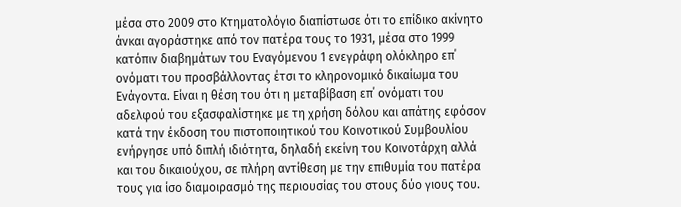μέσα στο 2009 στο Κτηματολόγιο διαπίστωσε ότι το επίδικο ακίνητο άνκαι αγοράστηκε από τον πατέρα τους το 1931, μέσα στο 1999 κατόπιν διαβημάτων του Εναγόμενου 1 ενεγράφη ολόκληρο επ΄ ονόματι του προσβάλλοντας έτσι το κληρονομικό δικαίωμα του Ενάγοντα. Είναι η θέση του ότι η μεταβίβαση επ΄ ονόματι του αδελφού του εξασφαλίστηκε με τη χρήση δόλου και απάτης εφόσον κατά την έκδοση του πιστοποιητικού του Κοινοτικού Συμβουλίου ενήργησε υπό διπλή ιδιότητα, δηλαδή εκείνη του Κοινοτάρχη αλλά και του δικαιούχου, σε πλήρη αντίθεση με την επιθυμία του πατέρα τους για ίσο διαμοιρασμό της περιουσίας του στους δύο γιους του.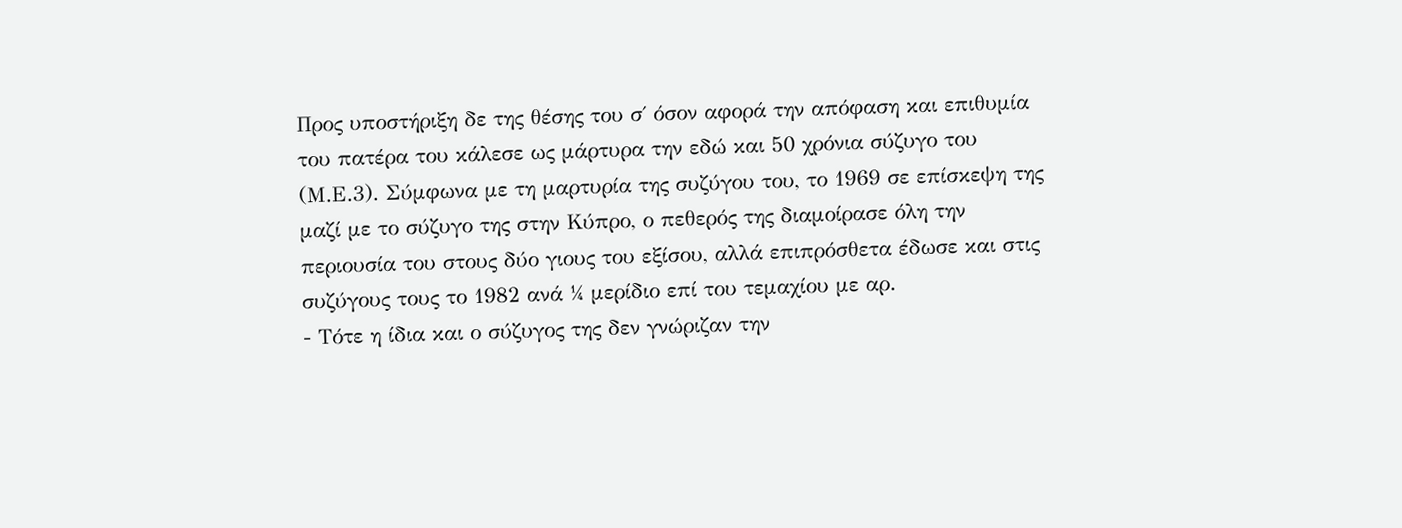Προς υποστήριξη δε της θέσης του σ΄ όσον αφορά την απόφαση και επιθυμία του πατέρα του κάλεσε ως μάρτυρα την εδώ και 50 χρόνια σύζυγο του (Μ.Ε.3). Σύμφωνα με τη μαρτυρία της συζύγου του, το 1969 σε επίσκεψη της μαζί με το σύζυγο της στην Κύπρο, ο πεθερός της διαμοίρασε όλη την περιουσία του στους δύο γιους του εξίσου, αλλά επιπρόσθετα έδωσε και στις συζύγους τους το 1982 ανά ¼ μερίδιο επί του τεμαχίου με αρ.
- Τότε η ίδια και ο σύζυγος της δεν γνώριζαν την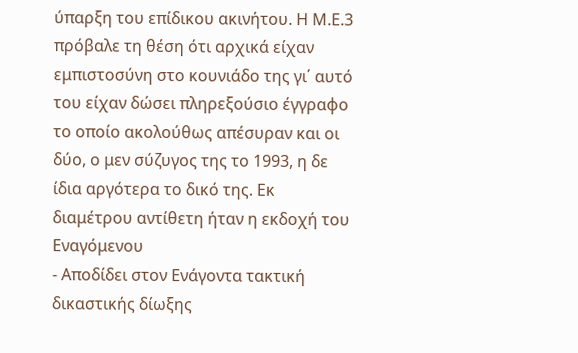ύπαρξη του επίδικου ακινήτου. Η Μ.Ε.3 πρόβαλε τη θέση ότι αρχικά είχαν εμπιστοσύνη στο κουνιάδο της γι΄ αυτό του είχαν δώσει πληρεξούσιο έγγραφο το οποίο ακολούθως απέσυραν και οι δύο, ο μεν σύζυγος της το 1993, η δε ίδια αργότερα το δικό της. Εκ διαμέτρου αντίθετη ήταν η εκδοχή του Εναγόμενου
- Αποδίδει στον Ενάγοντα τακτική δικαστικής δίωξης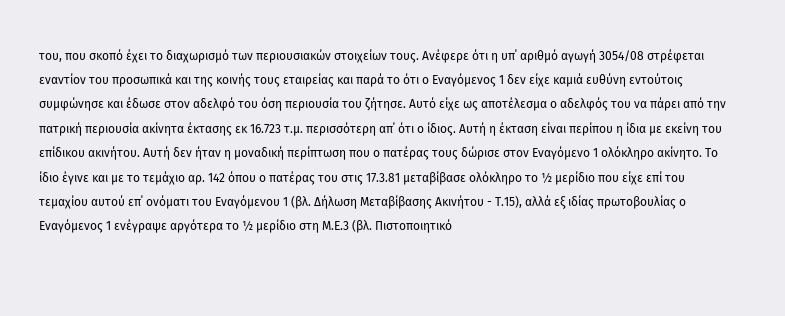του, που σκοπό έχει το διαχωρισμό των περιουσιακών στοιχείων τους. Ανέφερε ότι η υπ΄ αριθμό αγωγή 3054/08 στρέφεται εναντίον του προσωπικά και της κοινής τους εταιρείας και παρά το ότι ο Εναγόμενος 1 δεν είχε καμιά ευθύνη εντούτοις συμφώνησε και έδωσε στον αδελφό του όση περιουσία του ζήτησε. Αυτό είχε ως αποτέλεσμα ο αδελφός του να πάρει από την πατρική περιουσία ακίνητα έκτασης εκ 16.723 τ.μ. περισσότερη απ΄ ότι ο ίδιος. Αυτή η έκταση είναι περίπου η ίδια με εκείνη του επίδικου ακινήτου. Αυτή δεν ήταν η μοναδική περίπτωση που ο πατέρας τους δώρισε στον Εναγόμενο 1 ολόκληρο ακίνητο. Το ίδιο έγινε και με το τεμάχιο αρ. 142 όπου ο πατέρας του στις 17.3.81 μεταβίβασε ολόκληρο το ½ μερίδιο που είχε επί του τεμαχίου αυτού επ΄ ονόματι του Εναγόμενου 1 (βλ. Δήλωση Μεταβίβασης Ακινήτου - Τ.15), αλλά εξ ιδίας πρωτοβουλίας ο Εναγόμενος 1 ενέγραψε αργότερα το ½ μερίδιο στη Μ.Ε.3 (βλ. Πιστοποιητικό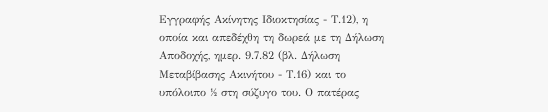Εγγραφής Ακίνητης Ιδιοκτησίας - Τ.12), η οποία και απεδέχθη τη δωρεά με τη Δήλωση Αποδοχής, ημερ. 9.7.82 (βλ. Δήλωση Μεταβίβασης Ακινήτου - Τ.16) και το υπόλοιπο ½ στη σύζυγο του. Ο πατέρας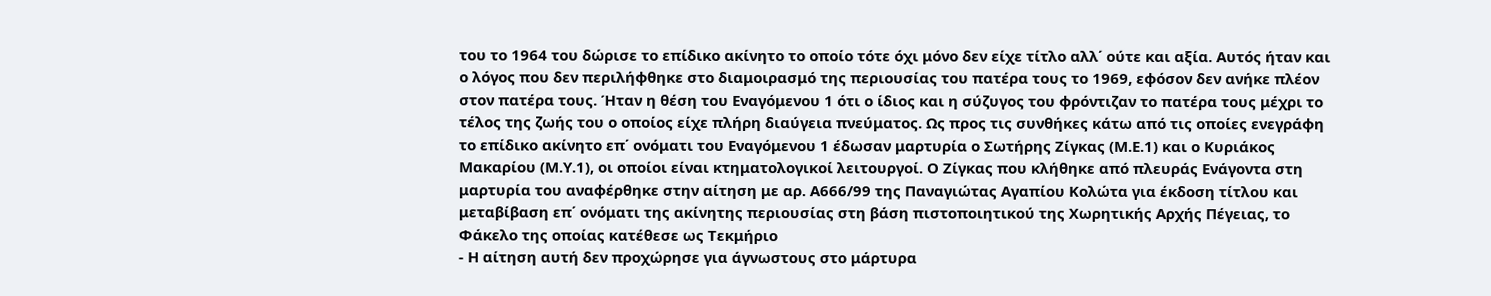του το 1964 του δώρισε το επίδικο ακίνητο το οποίο τότε όχι μόνο δεν είχε τίτλο αλλ΄ ούτε και αξία. Αυτός ήταν και ο λόγος που δεν περιλήφθηκε στο διαμοιρασμό της περιουσίας του πατέρα τους το 1969, εφόσον δεν ανήκε πλέον στον πατέρα τους. Ήταν η θέση του Εναγόμενου 1 ότι ο ίδιος και η σύζυγος του φρόντιζαν το πατέρα τους μέχρι το τέλος της ζωής του ο οποίος είχε πλήρη διαύγεια πνεύματος. Ως προς τις συνθήκες κάτω από τις οποίες ενεγράφη το επίδικο ακίνητο επ΄ ονόματι του Εναγόμενου 1 έδωσαν μαρτυρία ο Σωτήρης Ζίγκας (Μ.Ε.1) και ο Κυριάκος Μακαρίου (Μ.Υ.1), οι οποίοι είναι κτηματολογικοί λειτουργοί. Ο Ζίγκας που κλήθηκε από πλευράς Ενάγοντα στη μαρτυρία του αναφέρθηκε στην αίτηση με αρ. Α666/99 της Παναγιώτας Αγαπίου Κολώτα για έκδοση τίτλου και μεταβίβαση επ΄ ονόματι της ακίνητης περιουσίας στη βάση πιστοποιητικού της Χωρητικής Αρχής Πέγειας, το Φάκελο της οποίας κατέθεσε ως Τεκμήριο
- Η αίτηση αυτή δεν προχώρησε για άγνωστους στο μάρτυρα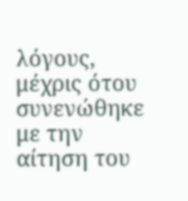λόγους, μέχρις ότου συνενώθηκε με την αίτηση του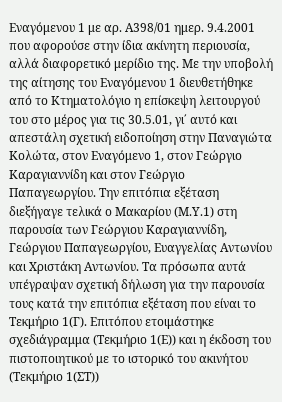Εναγόμενου 1 με αρ. Α398/01 ημερ. 9.4.2001 που αφορούσε στην ίδια ακίνητη περιουσία, αλλά διαφορετικό μερίδιο της. Με την υποβολή της αίτησης του Εναγόμενου 1 διευθετήθηκε από το Κτηματολόγιο η επίσκεψη λειτουργού του στο μέρος για τις 30.5.01, γι΄ αυτό και απεστάλη σχετική ειδοποίηση στην Παναγιώτα Κολώτα, στον Εναγόμενο 1, στον Γεώργιο Καραγιαννίδη και στον Γεώργιο Παπαγεωργίου. Την επιτόπια εξέταση διεξήγαγε τελικά ο Μακαρίου (Μ.Υ.1) στη παρουσία των Γεώργιου Καραγιαννίδη, Γεώργιου Παπαγεωργίου, Ευαγγελίας Αντωνίου και Χριστάκη Αντωνίου. Τα πρόσωπα αυτά υπέγραψαν σχετική δήλωση για την παρουσία τους κατά την επιτόπια εξέταση που είναι το Τεκμήριο 1(Γ). Επιτόπου ετοιμάστηκε σχεδιάγραμμα (Τεκμήριο 1(Ε)) και η έκδοση του πιστοποιητικού με το ιστορικό του ακινήτου (Τεκμήριο 1(ΣΤ))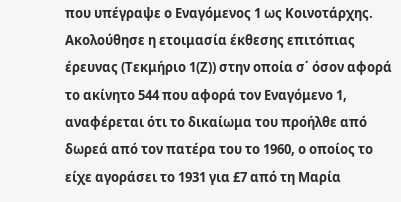που υπέγραψε ο Εναγόμενος 1 ως Κοινοτάρχης. Ακολούθησε η ετοιμασία έκθεσης επιτόπιας έρευνας (Τεκμήριο 1(Ζ)) στην οποία σ΄ όσον αφορά το ακίνητο 544 που αφορά τον Εναγόμενο 1, αναφέρεται ότι το δικαίωμα του προήλθε από δωρεά από τον πατέρα του το 1960, ο οποίος το είχε αγοράσει το 1931 για £7 από τη Μαρία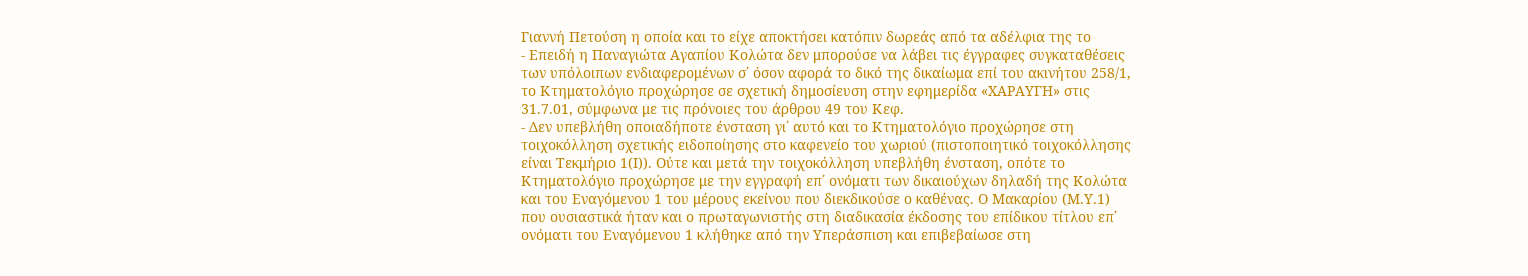Γιαννή Πετούση η οποία και το είχε αποκτήσει κατόπιν δωρεάς από τα αδέλφια της το
- Επειδή η Παναγιώτα Αγαπίου Κολώτα δεν μπορούσε να λάβει τις έγγραφες συγκαταθέσεις των υπόλοιπων ενδιαφερομένων σ΄ όσον αφορά το δικό της δικαίωμα επί του ακινήτου 258/1, το Κτηματολόγιο προχώρησε σε σχετική δημοσίευση στην εφημερίδα «ΧΑΡΑΥΓΗ» στις 31.7.01, σύμφωνα με τις πρόνοιες του άρθρου 49 του Κεφ.
- Δεν υπεβλήθη οποιαδήποτε ένσταση γι΄ αυτό και το Κτηματολόγιο προχώρησε στη τοιχοκόλληση σχετικής ειδοποίησης στο καφενείο του χωριού (πιστοποιητικό τοιχοκόλλησης είναι Τεκμήριο 1(Ι)). Ούτε και μετά την τοιχοκόλληση υπεβλήθη ένσταση, οπότε το Κτηματολόγιο προχώρησε με την εγγραφή επ΄ ονόματι των δικαιούχων δηλαδή της Κολώτα και του Εναγόμενου 1 του μέρους εκείνου που διεκδικούσε ο καθένας. Ο Μακαρίου (Μ.Υ.1) που ουσιαστικά ήταν και ο πρωταγωνιστής στη διαδικασία έκδοσης του επίδικου τίτλου επ΄ ονόματι του Εναγόμενου 1 κλήθηκε από την Υπεράσπιση και επιβεβαίωσε στη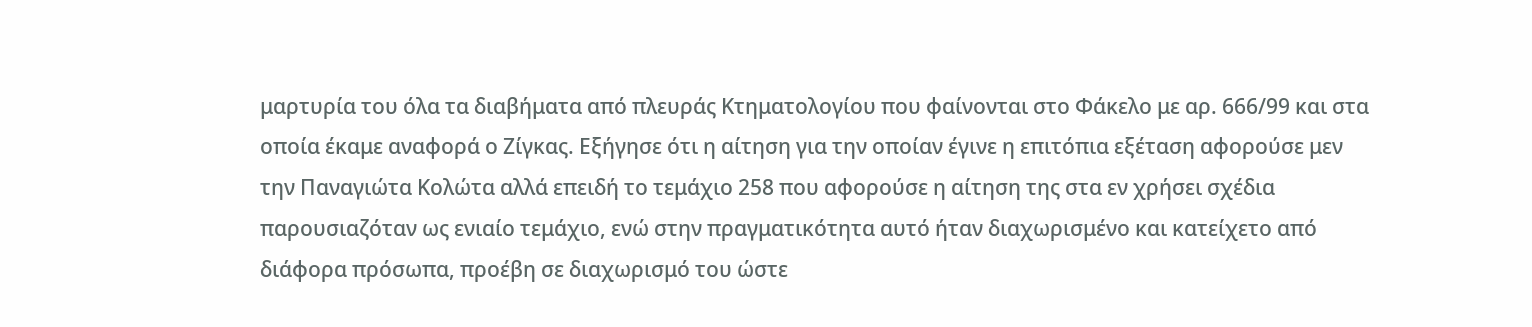μαρτυρία του όλα τα διαβήματα από πλευράς Κτηματολογίου που φαίνονται στο Φάκελο με αρ. 666/99 και στα οποία έκαμε αναφορά ο Ζίγκας. Εξήγησε ότι η αίτηση για την οποίαν έγινε η επιτόπια εξέταση αφορούσε μεν την Παναγιώτα Κολώτα αλλά επειδή το τεμάχιο 258 που αφορούσε η αίτηση της στα εν χρήσει σχέδια παρουσιαζόταν ως ενιαίο τεμάχιο, ενώ στην πραγματικότητα αυτό ήταν διαχωρισμένο και κατείχετο από διάφορα πρόσωπα, προέβη σε διαχωρισμό του ώστε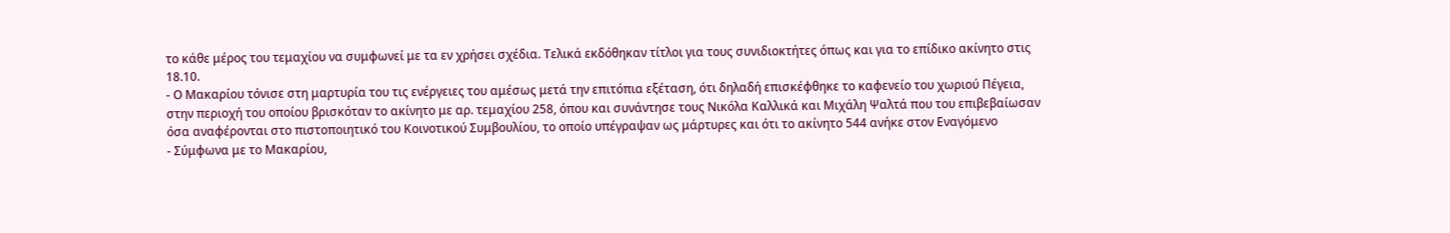το κάθε μέρος του τεμαχίου να συμφωνεί με τα εν χρήσει σχέδια. Τελικά εκδόθηκαν τίτλοι για τους συνιδιοκτήτες όπως και για το επίδικο ακίνητο στις 18.10.
- Ο Μακαρίου τόνισε στη μαρτυρία του τις ενέργειες του αμέσως μετά την επιτόπια εξέταση, ότι δηλαδή επισκέφθηκε το καφενείο του χωριού Πέγεια, στην περιοχή του οποίου βρισκόταν το ακίνητο με αρ. τεμαχίου 258, όπου και συνάντησε τους Νικόλα Καλλικά και Μιχάλη Ψαλτά που του επιβεβαίωσαν όσα αναφέρονται στο πιστοποιητικό του Κοινοτικού Συμβουλίου, το οποίο υπέγραψαν ως μάρτυρες και ότι το ακίνητο 544 ανήκε στον Εναγόμενο
- Σύμφωνα με το Μακαρίου,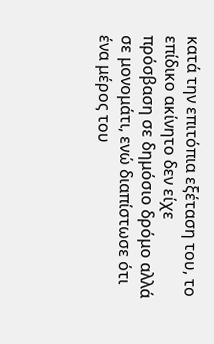κατά την επιτόπια εξέταση του, το επίδικο ακίνητο δεν είχε πρόσβαση σε δημόσιο δρόμο αλλά σε μονομάτι, ενώ διαπίστωσε ότι ένα μέρος του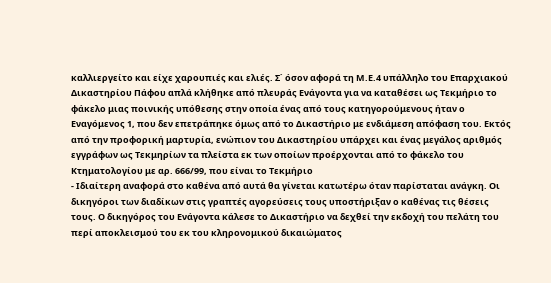καλλιεργείτο και είχε χαρουπιές και ελιές. Σ΄ όσον αφορά τη Μ.Ε.4 υπάλληλο του Επαρχιακού Δικαστηρίου Πάφου απλά κλήθηκε από πλευράς Ενάγοντα για να καταθέσει ως Τεκμήριο το φάκελο μιας ποινικής υπόθεσης στην οποία ένας από τους κατηγορούμενους ήταν ο Εναγόμενος 1, που δεν επετράπηκε όμως από το Δικαστήριο με ενδιάμεση απόφαση του. Εκτός από την προφορική μαρτυρία, ενώπιον του Δικαστηρίου υπάρχει και ένας μεγάλος αριθμός εγγράφων ως Τεκμηρίων τα πλείστα εκ των οποίων προέρχονται από το φάκελο του Κτηματολογίου με αρ. 666/99, που είναι το Τεκμήριο
- Ιδιαίτερη αναφορά στο καθένα από αυτά θα γίνεται κατωτέρω όταν παρίσταται ανάγκη. Οι δικηγόροι των διαδίκων στις γραπτές αγορεύσεις τους υποστήριξαν ο καθένας τις θέσεις τους. Ο δικηγόρος του Ενάγοντα κάλεσε το Δικαστήριο να δεχθεί την εκδοχή του πελάτη του περί αποκλεισμού του εκ του κληρονομικού δικαιώματος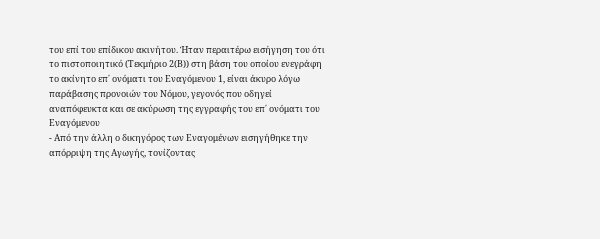του επί του επίδικου ακινήτου. Ήταν περαιτέρω εισήγηση του ότι το πιστοποιητικό (Τεκμήριο 2(Β)) στη βάση του οποίου ενεγράφη το ακίνητο επ΄ ονόματι του Εναγόμενου 1, είναι άκυρο λόγω παράβασης προνοιών του Νόμου, γεγονός που οδηγεί αναπόφευκτα και σε ακύρωση της εγγραφής του επ΄ ονόματι του Εναγόμενου
- Από την άλλη ο δικηγόρος των Εναγομένων εισηγήθηκε την απόρριψη της Αγωγής, τονίζοντας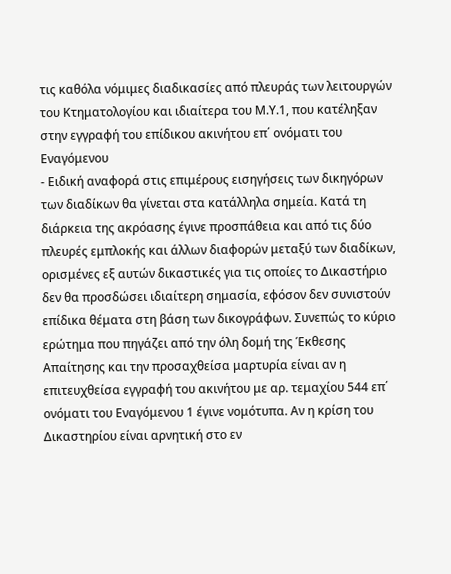τις καθόλα νόμιμες διαδικασίες από πλευράς των λειτουργών του Κτηματολογίου και ιδιαίτερα του Μ.Υ.1, που κατέληξαν στην εγγραφή του επίδικου ακινήτου επ΄ ονόματι του Εναγόμενου
- Ειδική αναφορά στις επιμέρους εισηγήσεις των δικηγόρων των διαδίκων θα γίνεται στα κατάλληλα σημεία. Κατά τη διάρκεια της ακρόασης έγινε προσπάθεια και από τις δύο πλευρές εμπλοκής και άλλων διαφορών μεταξύ των διαδίκων, ορισμένες εξ αυτών δικαστικές για τις οποίες το Δικαστήριο δεν θα προσδώσει ιδιαίτερη σημασία, εφόσον δεν συνιστούν επίδικα θέματα στη βάση των δικογράφων. Συνεπώς το κύριο ερώτημα που πηγάζει από την όλη δομή της Έκθεσης Απαίτησης και την προσαχθείσα μαρτυρία είναι αν η επιτευχθείσα εγγραφή του ακινήτου με αρ. τεμαχίου 544 επ΄ ονόματι του Εναγόμενου 1 έγινε νομότυπα. Αν η κρίση του Δικαστηρίου είναι αρνητική στο εν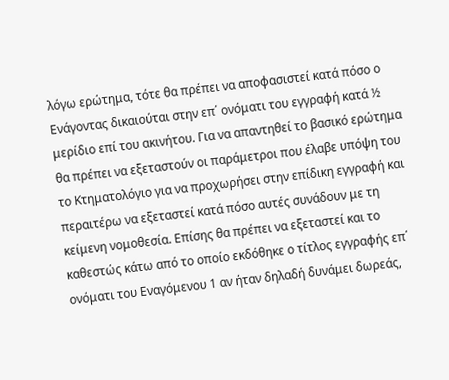λόγω ερώτημα, τότε θα πρέπει να αποφασιστεί κατά πόσο ο Ενάγοντας δικαιούται στην επ΄ ονόματι του εγγραφή κατά ½ μερίδιο επί του ακινήτου. Για να απαντηθεί το βασικό ερώτημα θα πρέπει να εξεταστούν οι παράμετροι που έλαβε υπόψη του το Κτηματολόγιο για να προχωρήσει στην επίδικη εγγραφή και περαιτέρω να εξεταστεί κατά πόσο αυτές συνάδουν με τη κείμενη νομοθεσία. Επίσης θα πρέπει να εξεταστεί και το καθεστώς κάτω από το οποίο εκδόθηκε ο τίτλος εγγραφής επ΄ ονόματι του Εναγόμενου 1 αν ήταν δηλαδή δυνάμει δωρεάς,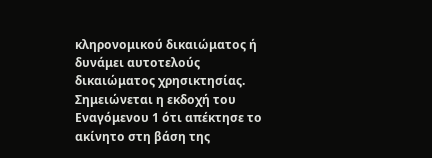κληρονομικού δικαιώματος ή δυνάμει αυτοτελούς δικαιώματος χρησικτησίας. Σημειώνεται η εκδοχή του Εναγόμενου 1 ότι απέκτησε το ακίνητο στη βάση της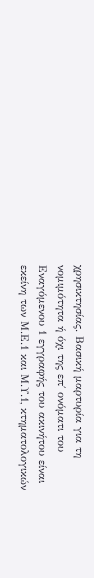χρησικτησίας. Βασική μαρτυρία για τη νομιμότητα ή όχι της επ΄ ονόματι του Εναγόμενου 1 εγγραφής του ακινήτου είναι εκείνη των Μ.Ε.1 και Μ.Υ.1, κτηματολογικών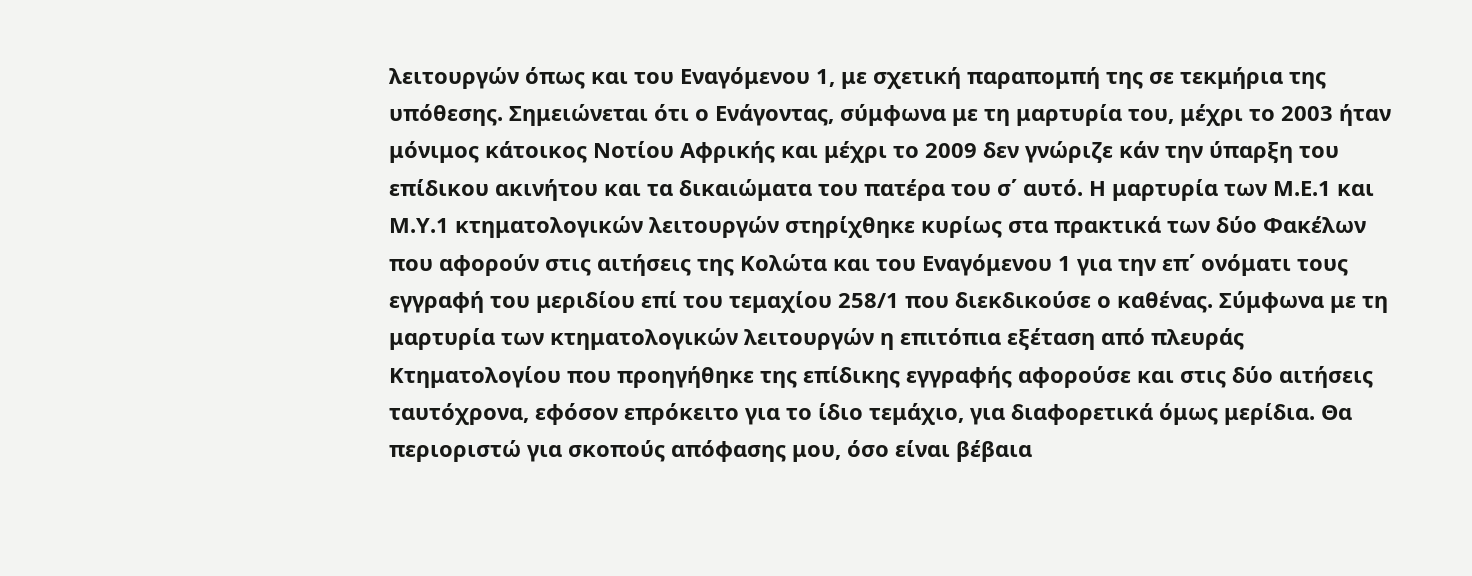λειτουργών όπως και του Εναγόμενου 1, με σχετική παραπομπή της σε τεκμήρια της υπόθεσης. Σημειώνεται ότι ο Ενάγοντας, σύμφωνα με τη μαρτυρία του, μέχρι το 2003 ήταν μόνιμος κάτοικος Νοτίου Αφρικής και μέχρι το 2009 δεν γνώριζε κάν την ύπαρξη του επίδικου ακινήτου και τα δικαιώματα του πατέρα του σ΄ αυτό. Η μαρτυρία των Μ.Ε.1 και Μ.Υ.1 κτηματολογικών λειτουργών στηρίχθηκε κυρίως στα πρακτικά των δύο Φακέλων που αφορούν στις αιτήσεις της Κολώτα και του Εναγόμενου 1 για την επ΄ ονόματι τους εγγραφή του μεριδίου επί του τεμαχίου 258/1 που διεκδικούσε ο καθένας. Σύμφωνα με τη μαρτυρία των κτηματολογικών λειτουργών η επιτόπια εξέταση από πλευράς Κτηματολογίου που προηγήθηκε της επίδικης εγγραφής αφορούσε και στις δύο αιτήσεις ταυτόχρονα, εφόσον επρόκειτο για το ίδιο τεμάχιο, για διαφορετικά όμως μερίδια. Θα περιοριστώ για σκοπούς απόφασης μου, όσο είναι βέβαια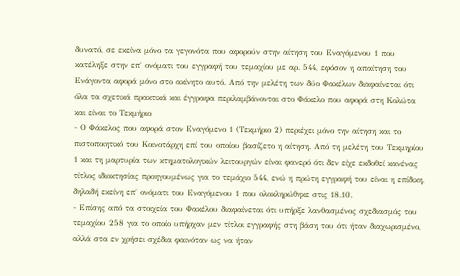δυνατό, σε εκείνα μόνο τα γεγονότα που αφορούν στην αίτηση του Εναγόμενου 1 που κατέληξε στην επ΄ ονόματι του εγγραφή του τεμαχίου με αρ. 544, εφόσον η απαίτηση του Ενάγοντα αφορά μόνο στο ακίνητο αυτό. Από την μελέτη των δύο Φακέλων διαφαίνεται ότι όλα τα σχετικά πρακτικά και έγγραφα περιλαμβάνονται στο Φάκελο που αφορά στη Κολώτα και είναι το Τεκμήριο
- Ο Φάκελος που αφορά στον Εναγόμενο 1 (Τεκμήριο 2) περιέχει μόνο την αίτηση και το πιστοποιητικό του Κοινοτάρχη επί του οποίου βασίζετο η αίτηση. Από τη μελέτη του Τεκμηρίου 1 και τη μαρτυρία των κτηματολογικών λειτουργών είναι φανερό ότι δεν είχε εκδοθεί κανένας τίτλος ιδιοκτησίας προηγουμένως για το τεμάχιο 544, ενώ η πρώτη εγγραφή του είναι η επίδικη, δηλαδή εκείνη επ΄ ονόματι του Εναγόμενου 1 που ολοκληρώθηκε στις 18.10.
- Επίσης από τα στοιχεία του Φακέλου διαφαίνεται ότι υπήρξε λανθασμένος σχεδιασμός του τεμαχίου 258 για το οποίο υπήρχαν μεν τίτλοι εγγραφής στη βάση του ότι ήταν διαχωρισμένο, αλλά στα εν χρήσει σχέδια φαινόταν ως να ήταν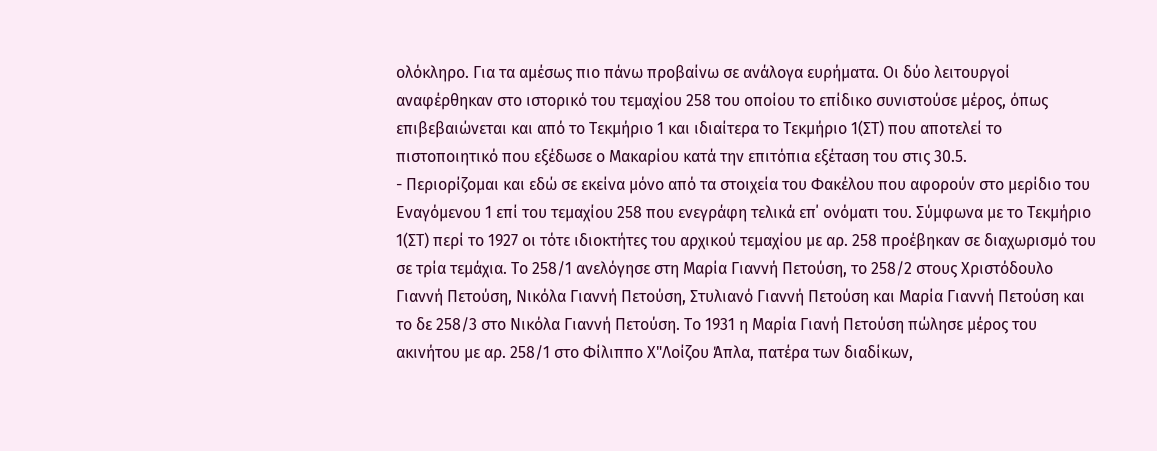ολόκληρο. Για τα αμέσως πιο πάνω προβαίνω σε ανάλογα ευρήματα. Οι δύο λειτουργοί αναφέρθηκαν στο ιστορικό του τεμαχίου 258 του οποίου το επίδικο συνιστούσε μέρος, όπως επιβεβαιώνεται και από το Τεκμήριο 1 και ιδιαίτερα το Τεκμήριο 1(ΣΤ) που αποτελεί το πιστοποιητικό που εξέδωσε ο Μακαρίου κατά την επιτόπια εξέταση του στις 30.5.
- Περιορίζομαι και εδώ σε εκείνα μόνο από τα στοιχεία του Φακέλου που αφορούν στο μερίδιο του Εναγόμενου 1 επί του τεμαχίου 258 που ενεγράφη τελικά επ΄ ονόματι του. Σύμφωνα με το Τεκμήριο 1(ΣΤ) περί το 1927 οι τότε ιδιοκτήτες του αρχικού τεμαχίου με αρ. 258 προέβηκαν σε διαχωρισμό του σε τρία τεμάχια. Το 258/1 ανελόγησε στη Μαρία Γιαννή Πετούση, το 258/2 στους Χριστόδουλο Γιαννή Πετούση, Νικόλα Γιαννή Πετούση, Στυλιανό Γιαννή Πετούση και Μαρία Γιαννή Πετούση και το δε 258/3 στο Νικόλα Γιαννή Πετούση. Το 1931 η Μαρία Γιανή Πετούση πώλησε μέρος του ακινήτου με αρ. 258/1 στο Φίλιππο Χ"Λοίζου Άπλα, πατέρα των διαδίκων,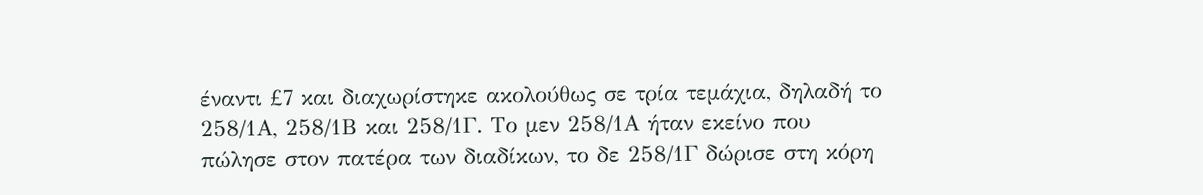έναντι £7 και διαχωρίστηκε ακολούθως σε τρία τεμάχια, δηλαδή το 258/1Α, 258/1Β και 258/1Γ. Το μεν 258/1Α ήταν εκείνο που πώλησε στον πατέρα των διαδίκων, το δε 258/1Γ δώρισε στη κόρη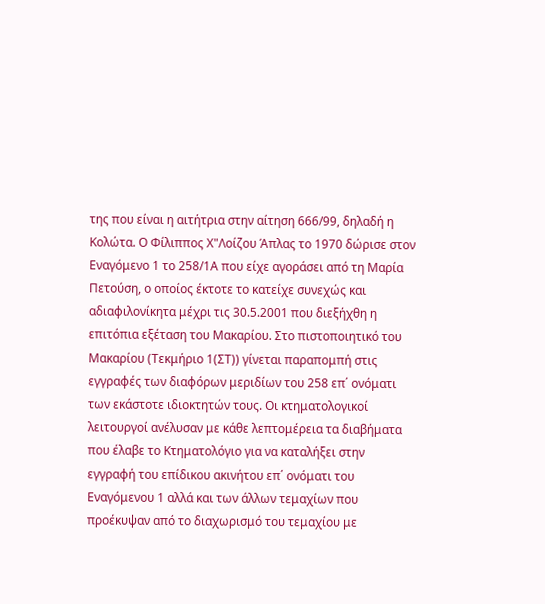της που είναι η αιτήτρια στην αίτηση 666/99, δηλαδή η Κολώτα. Ο Φίλιππος Χ"Λοίζου Άπλας το 1970 δώρισε στον Εναγόμενο 1 το 258/1Α που είχε αγοράσει από τη Μαρία Πετούση, ο οποίος έκτοτε το κατείχε συνεχώς και αδιαφιλονίκητα μέχρι τις 30.5.2001 που διεξήχθη η επιτόπια εξέταση του Μακαρίου. Στο πιστοποιητικό του Μακαρίου (Τεκμήριο 1(ΣΤ)) γίνεται παραπομπή στις εγγραφές των διαφόρων μεριδίων του 258 επ΄ ονόματι των εκάστοτε ιδιοκτητών τους. Οι κτηματολογικοί λειτουργοί ανέλυσαν με κάθε λεπτομέρεια τα διαβήματα που έλαβε το Κτηματολόγιο για να καταλήξει στην εγγραφή του επίδικου ακινήτου επ΄ ονόματι του Εναγόμενου 1 αλλά και των άλλων τεμαχίων που προέκυψαν από το διαχωρισμό του τεμαχίου με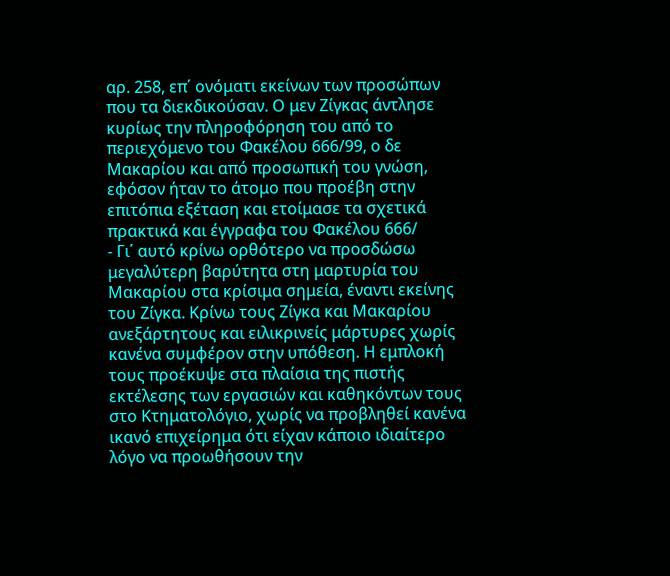αρ. 258, επ΄ ονόματι εκείνων των προσώπων που τα διεκδικούσαν. Ο μεν Ζίγκας άντλησε κυρίως την πληροφόρηση του από το περιεχόμενο του Φακέλου 666/99, ο δε Μακαρίου και από προσωπική του γνώση, εφόσον ήταν το άτομο που προέβη στην επιτόπια εξέταση και ετοίμασε τα σχετικά πρακτικά και έγγραφα του Φακέλου 666/
- Γι΄ αυτό κρίνω ορθότερο να προσδώσω μεγαλύτερη βαρύτητα στη μαρτυρία του Μακαρίου στα κρίσιμα σημεία, έναντι εκείνης του Ζίγκα. Κρίνω τους Ζίγκα και Μακαρίου ανεξάρτητους και ειλικρινείς μάρτυρες χωρίς κανένα συμφέρον στην υπόθεση. Η εμπλοκή τους προέκυψε στα πλαίσια της πιστής εκτέλεσης των εργασιών και καθηκόντων τους στο Κτηματολόγιο, χωρίς να προβληθεί κανένα ικανό επιχείρημα ότι είχαν κάποιο ιδιαίτερο λόγο να προωθήσουν την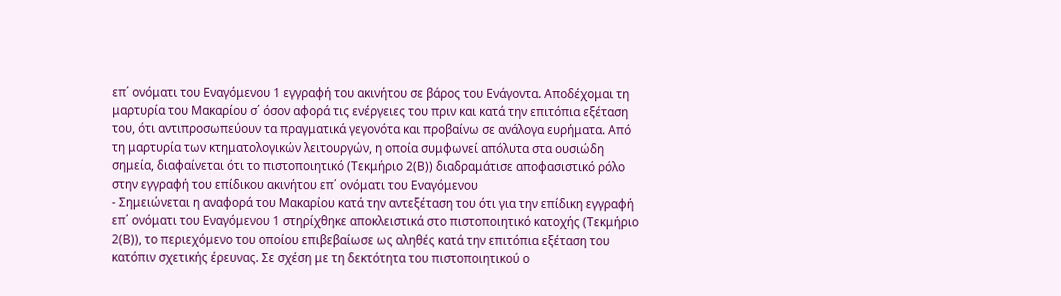επ΄ ονόματι του Εναγόμενου 1 εγγραφή του ακινήτου σε βάρος του Ενάγοντα. Αποδέχομαι τη μαρτυρία του Μακαρίου σ΄ όσον αφορά τις ενέργειες του πριν και κατά την επιτόπια εξέταση του, ότι αντιπροσωπεύουν τα πραγματικά γεγονότα και προβαίνω σε ανάλογα ευρήματα. Από τη μαρτυρία των κτηματολογικών λειτουργών, η οποία συμφωνεί απόλυτα στα ουσιώδη σημεία, διαφαίνεται ότι το πιστοποιητικό (Τεκμήριο 2(Β)) διαδραμάτισε αποφασιστικό ρόλο στην εγγραφή του επίδικου ακινήτου επ΄ ονόματι του Εναγόμενου
- Σημειώνεται η αναφορά του Μακαρίου κατά την αντεξέταση του ότι για την επίδικη εγγραφή επ΄ ονόματι του Εναγόμενου 1 στηρίχθηκε αποκλειστικά στο πιστοποιητικό κατοχής (Τεκμήριο 2(Β)), το περιεχόμενο του οποίου επιβεβαίωσε ως αληθές κατά την επιτόπια εξέταση του κατόπιν σχετικής έρευνας. Σε σχέση με τη δεκτότητα του πιστοποιητικού ο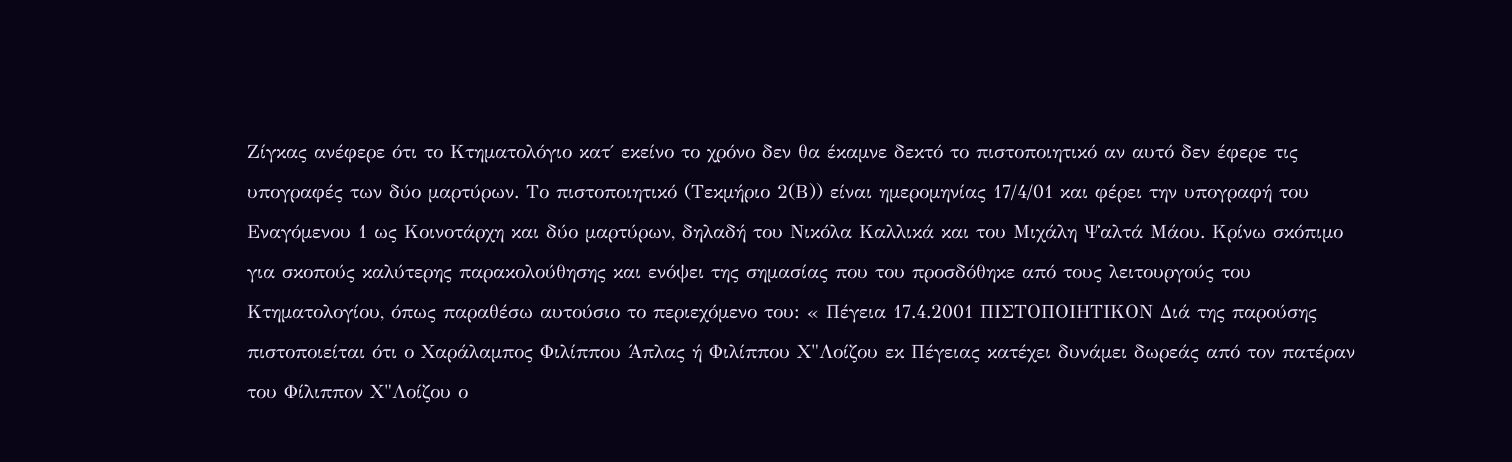Ζίγκας ανέφερε ότι το Κτηματολόγιο κατ΄ εκείνο το χρόνο δεν θα έκαμνε δεκτό το πιστοποιητικό αν αυτό δεν έφερε τις υπογραφές των δύο μαρτύρων. Το πιστοποιητικό (Τεκμήριο 2(Β)) είναι ημερομηνίας 17/4/01 και φέρει την υπογραφή του Εναγόμενου 1 ως Κοινοτάρχη και δύο μαρτύρων, δηλαδή του Νικόλα Καλλικά και του Μιχάλη Ψαλτά Μάου. Κρίνω σκόπιμο για σκοπούς καλύτερης παρακολούθησης και ενόψει της σημασίας που του προσδόθηκε από τους λειτουργούς του Κτηματολογίου, όπως παραθέσω αυτούσιο το περιεχόμενο του: « Πέγεια 17.4.2001 ΠΙΣΤΟΠΟΙΗΤΙΚΟΝ Διά της παρούσης πιστοποιείται ότι ο Χαράλαμπος Φιλίππου Άπλας ή Φιλίππου Χ"Λοίζου εκ Πέγειας κατέχει δυνάμει δωρεάς από τον πατέραν του Φίλιππον Χ"Λοίζου ο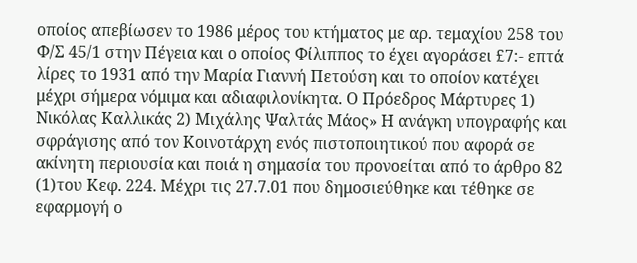οποίος απεβίωσεν το 1986 μέρος του κτήματος με αρ. τεμαχίου 258 του Φ/Σ 45/1 στην Πέγεια και ο οποίος Φίλιππος το έχει αγοράσει £7:- επτά λίρες το 1931 από την Μαρία Γιαννή Πετούση και το οποίον κατέχει μέχρι σήμερα νόμιμα και αδιαφιλονίκητα. Ο Πρόεδρος Μάρτυρες 1) Νικόλας Καλλικάς 2) Μιχάλης Ψαλτάς Μάος» Η ανάγκη υπογραφής και σφράγισης από τον Κοινοτάρχη ενός πιστοποιητικού που αφορά σε ακίνητη περιουσία και ποιά η σημασία του προνοείται από το άρθρο 82
(1)του Κεφ. 224. Μέχρι τις 27.7.01 που δημοσιεύθηκε και τέθηκε σε εφαρμογή ο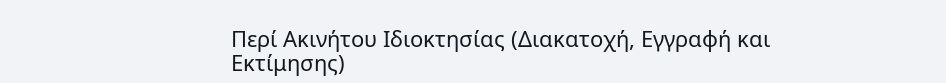Περί Ακινήτου Ιδιοκτησίας (Διακατοχή, Εγγραφή και Εκτίμησης)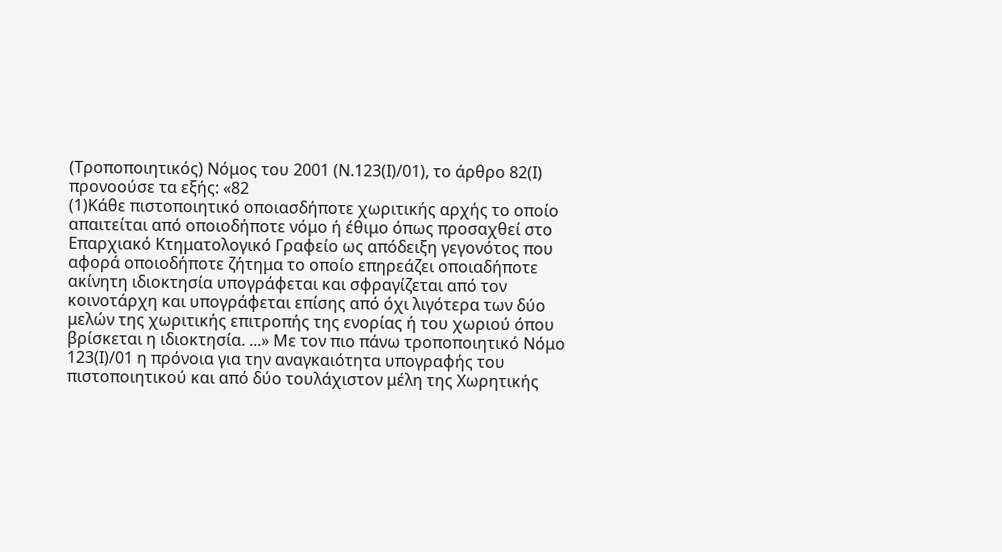(Τροποποιητικός) Νόμος του 2001 (Ν.123(Ι)/01), το άρθρο 82(Ι) προνοούσε τα εξής: «82
(1)Κάθε πιστοποιητικό οποιασδήποτε χωριτικής αρχής το οποίο απαιτείται από οποιοδήποτε νόμο ή έθιμο όπως προσαχθεί στο Επαρχιακό Κτηματολογικό Γραφείο ως απόδειξη γεγονότος που αφορά οποιοδήποτε ζήτημα το οποίο επηρεάζει οποιαδήποτε ακίνητη ιδιοκτησία υπογράφεται και σφραγίζεται από τον κοινοτάρχη και υπογράφεται επίσης από όχι λιγότερα των δύο μελών της χωριτικής επιτροπής της ενορίας ή του χωριού όπου βρίσκεται η ιδιοκτησία. ...» Με τον πιο πάνω τροποποιητικό Νόμο 123(Ι)/01 η πρόνοια για την αναγκαιότητα υπογραφής του πιστοποιητικού και από δύο τουλάχιστον μέλη της Χωρητικής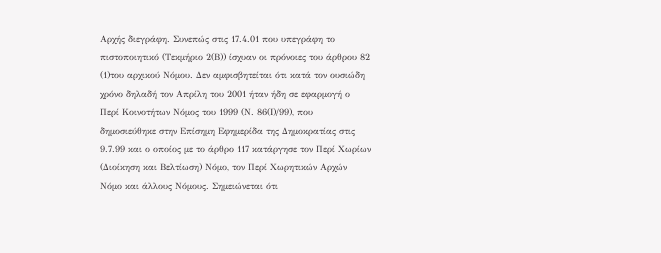Αρχής διεγράφη. Συνεπώς στις 17.4.01 που υπεγράφη το πιστοποιητικό (Τεκμήριο 2(Β)) ίσχυαν οι πρόνοιες του άρθρου 82
(1)του αρχικού Νόμου. Δεν αμφισβητείται ότι κατά τον ουσιώδη χρόνο δηλαδή τον Απρίλη του 2001 ήταν ήδη σε εφαρμογή ο Περί Κοινοτήτων Νόμος του 1999 (Ν. 86(Ι)/99), που δημοσιεύθηκε στην Επίσημη Εφημερίδα της Δημοκρατίας στις 9.7.99 και ο οποίος με το άρθρο 117 κατάργησε τον Περί Χωρίων (Διοίκηση και Βελτίωση) Νόμο, τον Περί Χωρητικών Αρχών Νόμο και άλλους Νόμους. Σημειώνεται ότι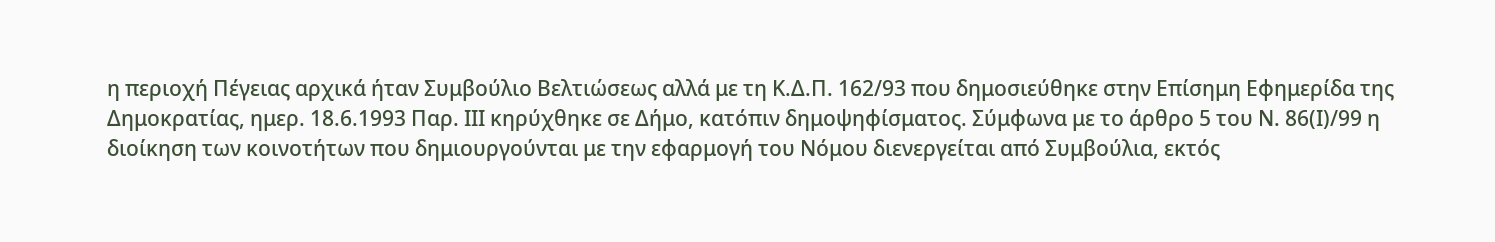η περιοχή Πέγειας αρχικά ήταν Συμβούλιο Βελτιώσεως αλλά με τη Κ.Δ.Π. 162/93 που δημοσιεύθηκε στην Επίσημη Εφημερίδα της Δημοκρατίας, ημερ. 18.6.1993 Παρ. ΙΙΙ κηρύχθηκε σε Δήμο, κατόπιν δημοψηφίσματος. Σύμφωνα με το άρθρο 5 του Ν. 86(Ι)/99 η διοίκηση των κοινοτήτων που δημιουργούνται με την εφαρμογή του Νόμου διενεργείται από Συμβούλια, εκτός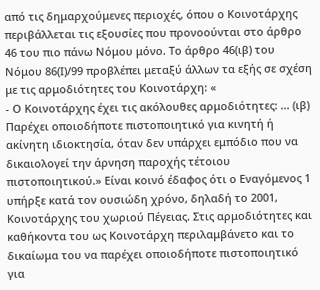από τις δημαρχούμενες περιοχές, όπου ο Κοινοτάρχης περιβάλλεται τις εξουσίες που προνοούνται στο άρθρο 46 του πιο πάνω Νόμου μόνο. Το άρθρο 46(ιβ) του Νόμου 86(Ι)/99 προβλέπει μεταξύ άλλων τα εξής σε σχέση με τις αρμοδιότητες του Κοινοτάρχη: «
- Ο Κοινοτάρχης έχει τις ακόλουθες αρμοδιότητες: ... (ιβ) Παρέχει οποιοδήποτε πιστοποιητικό για κινητή ή ακίνητη ιδιοκτησία, όταν δεν υπάρχει εμπόδιο που να δικαιολογεί την άρνηση παροχής τέτοιου πιστοποιητικού.» Είναι κοινό έδαφος ότι ο Εναγόμενος 1 υπήρξε κατά τον ουσιώδη χρόνο, δηλαδή το 2001, Κοινοτάρχης του χωριού Πέγειας. Στις αρμοδιότητες και καθήκοντα του ως Κοινοτάρχη περιλαμβάνετο και το δικαίωμα του να παρέχει οποιοδήποτε πιστοποιητικό για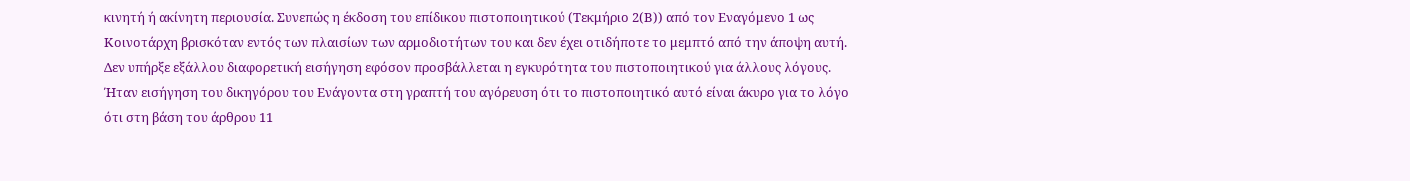κινητή ή ακίνητη περιουσία. Συνεπώς η έκδοση του επίδικου πιστοποιητικού (Τεκμήριο 2(Β)) από τον Εναγόμενο 1 ως Κοινοτάρχη βρισκόταν εντός των πλαισίων των αρμοδιοτήτων του και δεν έχει οτιδήποτε το μεμπτό από την άποψη αυτή. Δεν υπήρξε εξάλλου διαφορετική εισήγηση εφόσον προσβάλλεται η εγκυρότητα του πιστοποιητικού για άλλους λόγους. Ήταν εισήγηση του δικηγόρου του Ενάγοντα στη γραπτή του αγόρευση ότι το πιστοποιητικό αυτό είναι άκυρο για το λόγο ότι στη βάση του άρθρου 11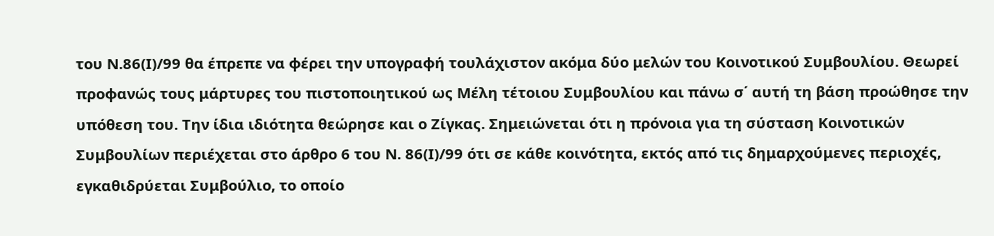του Ν.86(Ι)/99 θα έπρεπε να φέρει την υπογραφή τουλάχιστον ακόμα δύο μελών του Κοινοτικού Συμβουλίου. Θεωρεί προφανώς τους μάρτυρες του πιστοποιητικού ως Μέλη τέτοιου Συμβουλίου και πάνω σ΄ αυτή τη βάση προώθησε την υπόθεση του. Την ίδια ιδιότητα θεώρησε και ο Ζίγκας. Σημειώνεται ότι η πρόνοια για τη σύσταση Κοινοτικών Συμβουλίων περιέχεται στο άρθρο 6 του Ν. 86(Ι)/99 ότι σε κάθε κοινότητα, εκτός από τις δημαρχούμενες περιοχές, εγκαθιδρύεται Συμβούλιο, το οποίο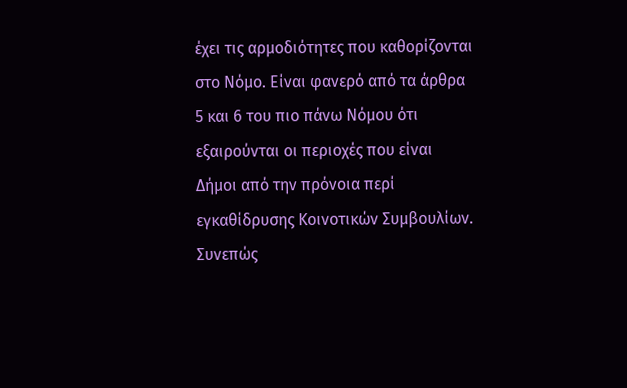έχει τις αρμοδιότητες που καθορίζονται στο Νόμο. Είναι φανερό από τα άρθρα 5 και 6 του πιο πάνω Νόμου ότι εξαιρούνται οι περιοχές που είναι Δήμοι από την πρόνοια περί εγκαθίδρυσης Κοινοτικών Συμβουλίων. Συνεπώς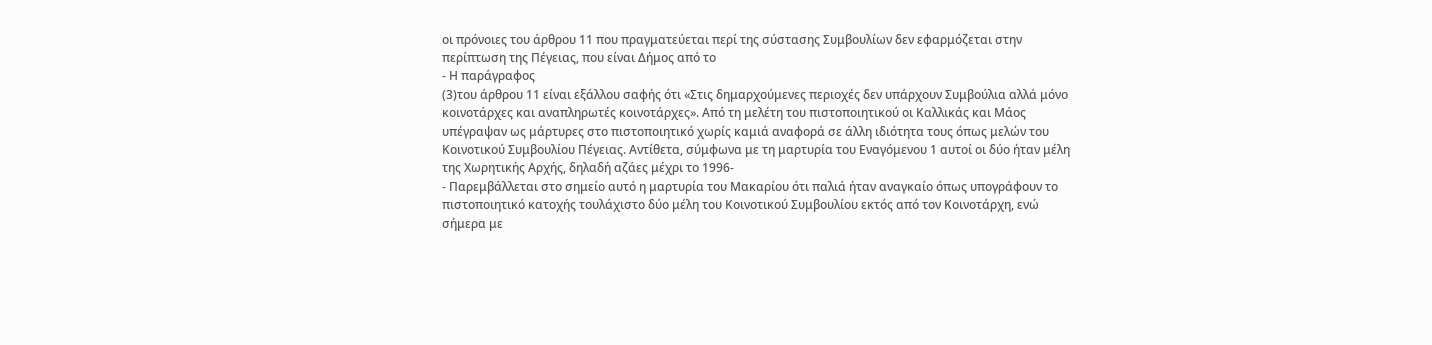οι πρόνοιες του άρθρου 11 που πραγματεύεται περί της σύστασης Συμβουλίων δεν εφαρμόζεται στην περίπτωση της Πέγειας, που είναι Δήμος από το
- Η παράγραφος
(3)του άρθρου 11 είναι εξάλλου σαφής ότι «Στις δημαρχούμενες περιοχές δεν υπάρχουν Συμβούλια αλλά μόνο κοινοτάρχες και αναπληρωτές κοινοτάρχες». Από τη μελέτη του πιστοποιητικού οι Καλλικάς και Μάος υπέγραψαν ως μάρτυρες στο πιστοποιητικό χωρίς καμιά αναφορά σε άλλη ιδιότητα τους όπως μελών του Κοινοτικού Συμβουλίου Πέγειας. Αντίθετα, σύμφωνα με τη μαρτυρία του Εναγόμενου 1 αυτοί οι δύο ήταν μέλη της Χωρητικής Αρχής, δηλαδή αζάες μέχρι το 1996-
- Παρεμβάλλεται στο σημείο αυτό η μαρτυρία του Μακαρίου ότι παλιά ήταν αναγκαίο όπως υπογράφουν το πιστοποιητικό κατοχής τουλάχιστο δύο μέλη του Κοινοτικού Συμβουλίου εκτός από τον Κοινοτάρχη, ενώ σήμερα με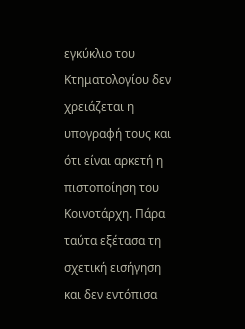εγκύκλιο του Κτηματολογίου δεν χρειάζεται η υπογραφή τους και ότι είναι αρκετή η πιστοποίηση του Κοινοτάρχη. Πάρα ταύτα εξέτασα τη σχετική εισήγηση και δεν εντόπισα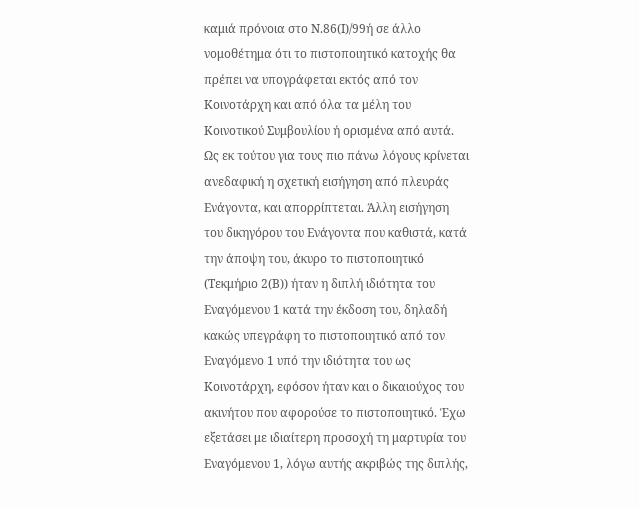καμιά πρόνοια στο Ν.86(Ι)/99ή σε άλλο νομοθέτημα ότι το πιστοποιητικό κατοχής θα πρέπει να υπογράφεται εκτός από τον Κοινοτάρχη και από όλα τα μέλη του Κοινοτικού Συμβουλίου ή ορισμένα από αυτά. Ως εκ τούτου για τους πιο πάνω λόγους κρίνεται ανεδαφική η σχετική εισήγηση από πλευράς Ενάγοντα, και απορρίπτεται. Άλλη εισήγηση του δικηγόρου του Ενάγοντα που καθιστά, κατά την άποψη του, άκυρο το πιστοποιητικό (Τεκμήριο 2(Β)) ήταν η διπλή ιδιότητα του Εναγόμενου 1 κατά την έκδοση του, δηλαδή κακώς υπεγράφη το πιστοποιητικό από τον Εναγόμενο 1 υπό την ιδιότητα του ως Κοινοτάρχη, εφόσον ήταν και ο δικαιούχος του ακινήτου που αφορούσε το πιστοποιητικό. Έχω εξετάσει με ιδιαίτερη προσοχή τη μαρτυρία του Εναγόμενου 1, λόγω αυτής ακριβώς της διπλής,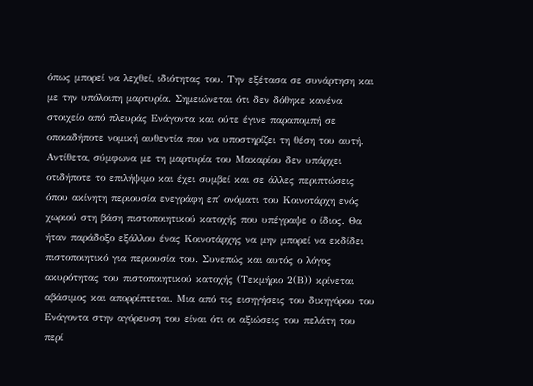όπως μπορεί να λεχθεί, ιδιότητας του. Την εξέτασα σε συνάρτηση και με την υπόλοιπη μαρτυρία. Σημειώνεται ότι δεν δόθηκε κανένα στοιχείο από πλευράς Ενάγοντα και ούτε έγινε παραπομπή σε οποιαδήποτε νομική αυθεντία που να υποστηρίζει τη θέση του αυτή. Αντίθετα, σύμφωνα με τη μαρτυρία του Μακαρίου δεν υπάρχει οτιδήποτε το επιλήψιμο και έχει συμβεί και σε άλλες περιπτώσεις όπου ακίνητη περιουσία ενεγράφη επ΄ ονόματι του Κοινοτάρχη ενός χωριού στη βάση πιστοποιητικού κατοχής που υπέγραψε ο ίδιος. Θα ήταν παράδοξο εξάλλου ένας Κοινοτάρχης να μην μπορεί να εκδίδει πιστοποιητικό για περιουσία του. Συνεπώς και αυτός ο λόγος ακυρότητας του πιστοποιητικού κατοχής (Τεκμήριο 2(Β)) κρίνεται αβάσιμος και απορρίπτεται. Μια από τις εισηγήσεις του δικηγόρου του Ενάγοντα στην αγόρευση του είναι ότι οι αξιώσεις του πελάτη του περί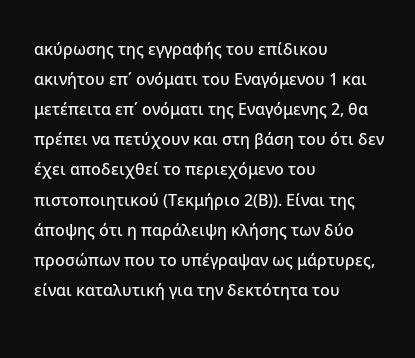ακύρωσης της εγγραφής του επίδικου ακινήτου επ΄ ονόματι του Εναγόμενου 1 και μετέπειτα επ΄ ονόματι της Εναγόμενης 2, θα πρέπει να πετύχουν και στη βάση του ότι δεν έχει αποδειχθεί το περιεχόμενο του πιστοποιητικού (Τεκμήριο 2(Β)). Είναι της άποψης ότι η παράλειψη κλήσης των δύο προσώπων που το υπέγραψαν ως μάρτυρες, είναι καταλυτική για την δεκτότητα του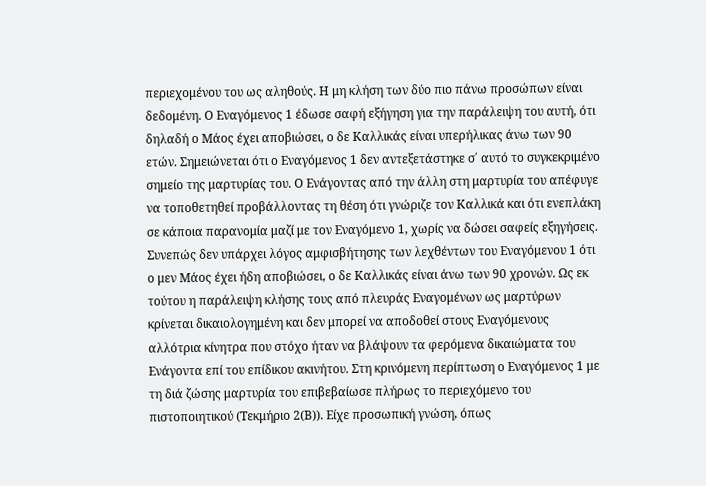περιεχομένου του ως αληθούς. Η μη κλήση των δύο πιο πάνω προσώπων είναι δεδομένη. Ο Εναγόμενος 1 έδωσε σαφή εξήγηση για την παράλειψη του αυτή, ότι δηλαδή ο Μάος έχει αποβιώσει, ο δε Καλλικάς είναι υπερήλικας άνω των 90 ετών. Σημειώνεται ότι ο Εναγόμενος 1 δεν αντεξετάστηκε σ΄ αυτό το συγκεκριμένο σημείο της μαρτυρίας του. Ο Ενάγοντας από την άλλη στη μαρτυρία του απέφυγε να τοποθετηθεί προβάλλοντας τη θέση ότι γνώριζε τον Καλλικά και ότι ενεπλάκη σε κάποια παρανομία μαζί με τον Εναγόμενο 1, χωρίς να δώσει σαφείς εξηγήσεις. Συνεπώς δεν υπάρχει λόγος αμφισβήτησης των λεχθέντων του Εναγόμενου 1 ότι ο μεν Μάος έχει ήδη αποβιώσει, ο δε Καλλικάς είναι άνω των 90 χρονών. Ως εκ τούτου η παράλειψη κλήσης τους από πλευράς Εναγομένων ως μαρτύρων κρίνεται δικαιολογημένη και δεν μπορεί να αποδοθεί στους Εναγόμενους αλλότρια κίνητρα που στόχο ήταν να βλάψουν τα φερόμενα δικαιώματα του Ενάγοντα επί του επίδικου ακινήτου. Στη κρινόμενη περίπτωση ο Εναγόμενος 1 με τη διά ζώσης μαρτυρία του επιβεβαίωσε πλήρως το περιεχόμενο του πιστοποιητικού (Τεκμήριο 2(Β)). Είχε προσωπική γνώση, όπως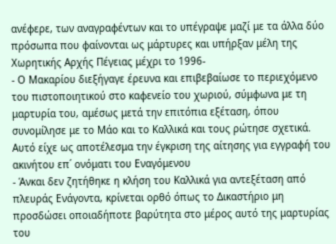ανέφερε, των αναγραφέντων και το υπέγραψε μαζί με τα άλλα δύο πρόσωπα που φαίνονται ως μάρτυρες και υπήρξαν μέλη της Χωρητικής Αρχής Πέγειας μέχρι το 1996-
- Ο Μακαρίου διεξήγαγε έρευνα και επιβεβαίωσε το περιεχόμενο του πιστοποιητικού στο καφενείο του χωριού, σύμφωνα με τη μαρτυρία του, αμέσως μετά την επιτόπια εξέταση, όπου συνομίλησε με το Μάο και το Καλλικά και τους ρώτησε σχετικά. Αυτό είχε ως αποτέλεσμα την έγκριση της αίτησης για εγγραφή του ακινήτου επ΄ ονόματι του Εναγόμενου
- Άνκαι δεν ζητήθηκε η κλήση του Καλλικά για αντεξέταση από πλευράς Ενάγοντα, κρίνεται ορθό όπως το Δικαστήριο μη προσδώσει οποιαδήποτε βαρύτητα στο μέρος αυτό της μαρτυρίας του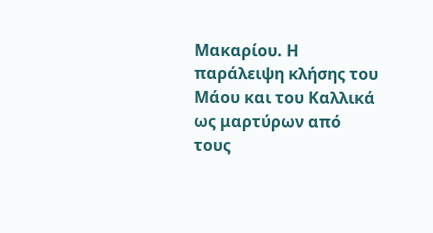Μακαρίου. Η παράλειψη κλήσης του Μάου και του Καλλικά ως μαρτύρων από τους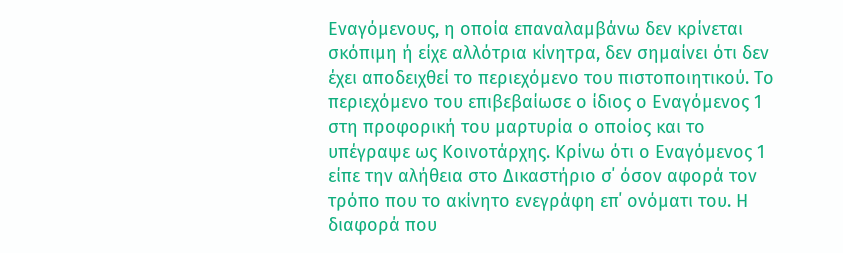Εναγόμενους, η οποία επαναλαμβάνω δεν κρίνεται σκόπιμη ή είχε αλλότρια κίνητρα, δεν σημαίνει ότι δεν έχει αποδειχθεί το περιεχόμενο του πιστοποιητικού. Το περιεχόμενο του επιβεβαίωσε ο ίδιος ο Εναγόμενος 1 στη προφορική του μαρτυρία ο οποίος και το υπέγραψε ως Κοινοτάρχης. Κρίνω ότι ο Εναγόμενος 1 είπε την αλήθεια στο Δικαστήριο σ΄ όσον αφορά τον τρόπο που το ακίνητο ενεγράφη επ΄ ονόματι του. Η διαφορά που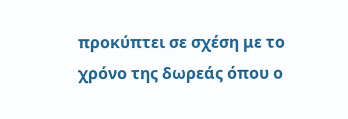προκύπτει σε σχέση με το χρόνο της δωρεάς όπου ο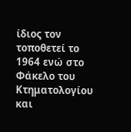ίδιος τον τοποθετεί το 1964 ενώ στο Φάκελο του Κτηματολογίου και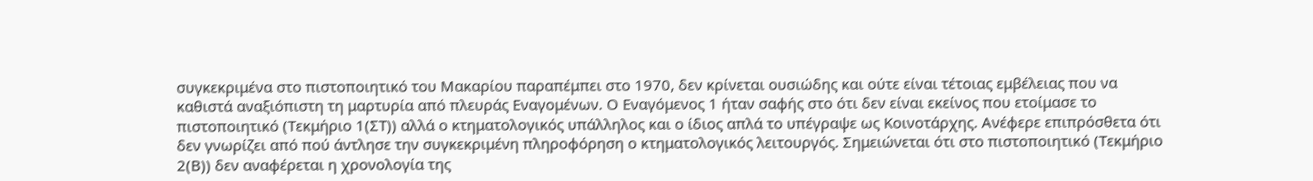συγκεκριμένα στο πιστοποιητικό του Μακαρίου παραπέμπει στο 1970, δεν κρίνεται ουσιώδης και ούτε είναι τέτοιας εμβέλειας που να καθιστά αναξιόπιστη τη μαρτυρία από πλευράς Εναγομένων. Ο Εναγόμενος 1 ήταν σαφής στο ότι δεν είναι εκείνος που ετοίμασε το πιστοποιητικό (Τεκμήριο 1(ΣΤ)) αλλά ο κτηματολογικός υπάλληλος και ο ίδιος απλά το υπέγραψε ως Κοινοτάρχης. Ανέφερε επιπρόσθετα ότι δεν γνωρίζει από πού άντλησε την συγκεκριμένη πληροφόρηση ο κτηματολογικός λειτουργός. Σημειώνεται ότι στο πιστοποιητικό (Τεκμήριο 2(Β)) δεν αναφέρεται η χρονολογία της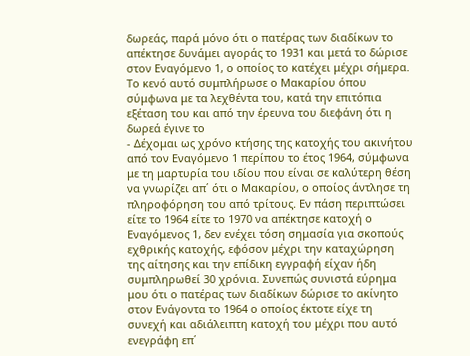δωρεάς, παρά μόνο ότι ο πατέρας των διαδίκων το απέκτησε δυνάμει αγοράς το 1931 και μετά το δώρισε στον Εναγόμενο 1, ο οποίος το κατέχει μέχρι σήμερα. Το κενό αυτό συμπλήρωσε ο Μακαρίου όπου σύμφωνα με τα λεχθέντα του, κατά την επιτόπια εξέταση του και από την έρευνα του διεφάνη ότι η δωρεά έγινε το
- Δέχομαι ως χρόνο κτήσης της κατοχής του ακινήτου από τον Εναγόμενο 1 περίπου το έτος 1964, σύμφωνα με τη μαρτυρία του ιδίου που είναι σε καλύτερη θέση να γνωρίζει απ΄ ότι ο Μακαρίου, ο οποίος άντλησε τη πληροφόρηση του από τρίτους. Εν πάση περιπτώσει είτε το 1964 είτε το 1970 να απέκτησε κατοχή ο Εναγόμενος 1, δεν ενέχει τόση σημασία για σκοπούς εχθρικής κατοχής, εφόσον μέχρι την καταχώρηση της αίτησης και την επίδικη εγγραφή είχαν ήδη συμπληρωθεί 30 χρόνια. Συνεπώς συνιστά εύρημα μου ότι ο πατέρας των διαδίκων δώρισε το ακίνητο στον Ενάγοντα το 1964 ο οποίος έκτοτε είχε τη συνεχή και αδιάλειπτη κατοχή του μέχρι που αυτό ενεγράφη επ΄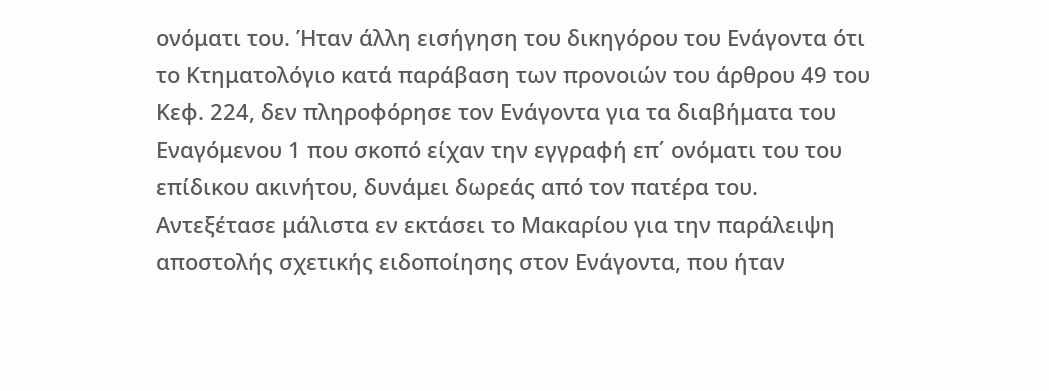ονόματι του. Ήταν άλλη εισήγηση του δικηγόρου του Ενάγοντα ότι το Κτηματολόγιο κατά παράβαση των προνοιών του άρθρου 49 του Κεφ. 224, δεν πληροφόρησε τον Ενάγοντα για τα διαβήματα του Εναγόμενου 1 που σκοπό είχαν την εγγραφή επ΄ ονόματι του του επίδικου ακινήτου, δυνάμει δωρεάς από τον πατέρα του. Αντεξέτασε μάλιστα εν εκτάσει το Μακαρίου για την παράλειψη αποστολής σχετικής ειδοποίησης στον Ενάγοντα, που ήταν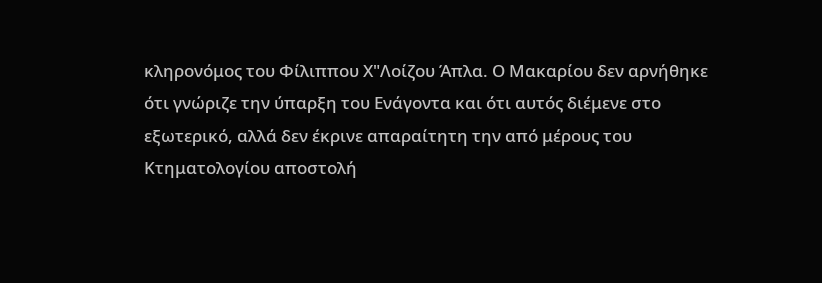κληρονόμος του Φίλιππου Χ"Λοίζου Άπλα. Ο Μακαρίου δεν αρνήθηκε ότι γνώριζε την ύπαρξη του Ενάγοντα και ότι αυτός διέμενε στο εξωτερικό, αλλά δεν έκρινε απαραίτητη την από μέρους του Κτηματολογίου αποστολή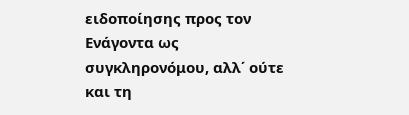ειδοποίησης προς τον Ενάγοντα ως συγκληρονόμου, αλλ΄ ούτε και τη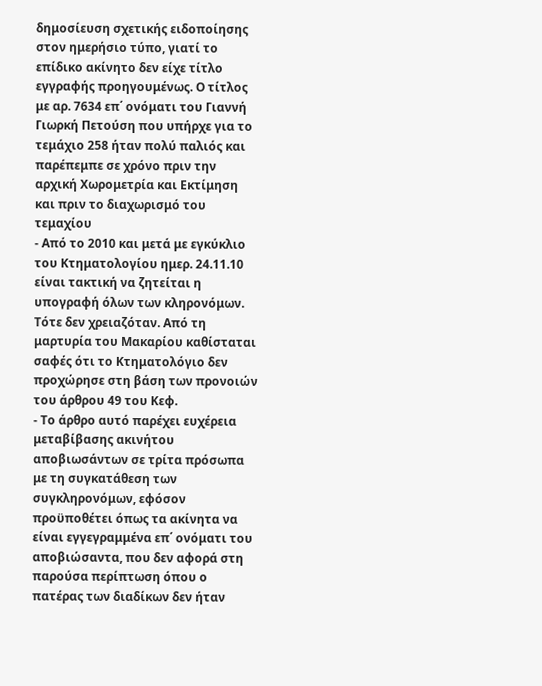δημοσίευση σχετικής ειδοποίησης στον ημερήσιο τύπο, γιατί το επίδικο ακίνητο δεν είχε τίτλο εγγραφής προηγουμένως. Ο τίτλος με αρ. 7634 επ΄ ονόματι του Γιαννή Γιωρκή Πετούση που υπήρχε για το τεμάχιο 258 ήταν πολύ παλιός και παρέπεμπε σε χρόνο πριν την αρχική Χωρομετρία και Εκτίμηση και πριν το διαχωρισμό του τεμαχίου
- Από το 2010 και μετά με εγκύκλιο του Κτηματολογίου ημερ. 24.11.10 είναι τακτική να ζητείται η υπογραφή όλων των κληρονόμων. Τότε δεν χρειαζόταν. Από τη μαρτυρία του Μακαρίου καθίσταται σαφές ότι το Κτηματολόγιο δεν προχώρησε στη βάση των προνοιών του άρθρου 49 του Κεφ.
- Το άρθρο αυτό παρέχει ευχέρεια μεταβίβασης ακινήτου αποβιωσάντων σε τρίτα πρόσωπα με τη συγκατάθεση των συγκληρονόμων, εφόσον προϋποθέτει όπως τα ακίνητα να είναι εγγεγραμμένα επ΄ ονόματι του αποβιώσαντα, που δεν αφορά στη παρούσα περίπτωση όπου ο πατέρας των διαδίκων δεν ήταν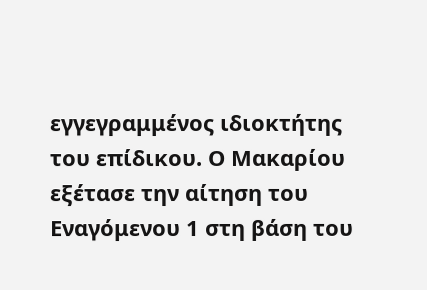εγγεγραμμένος ιδιοκτήτης του επίδικου. Ο Μακαρίου εξέτασε την αίτηση του Εναγόμενου 1 στη βάση του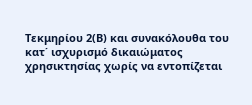Τεκμηρίου 2(Β) και συνακόλουθα του κατ΄ ισχυρισμό δικαιώματος χρησικτησίας χωρίς να εντοπίζεται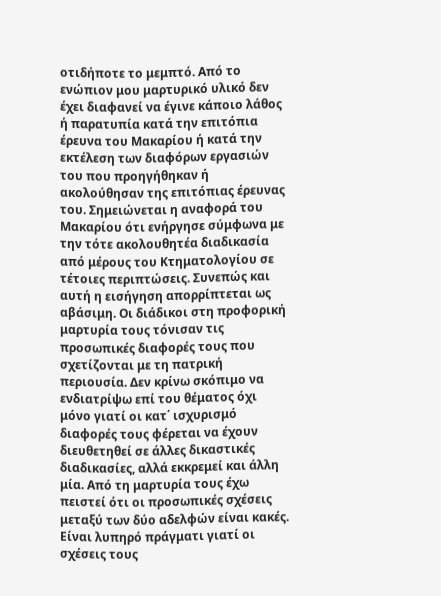οτιδήποτε το μεμπτό. Από το ενώπιον μου μαρτυρικό υλικό δεν έχει διαφανεί να έγινε κάποιο λάθος ή παρατυπία κατά την επιτόπια έρευνα του Μακαρίου ή κατά την εκτέλεση των διαφόρων εργασιών του που προηγήθηκαν ή ακολούθησαν της επιτόπιας έρευνας του. Σημειώνεται η αναφορά του Μακαρίου ότι ενήργησε σύμφωνα με την τότε ακολουθητέα διαδικασία από μέρους του Κτηματολογίου σε τέτοιες περιπτώσεις. Συνεπώς και αυτή η εισήγηση απορρίπτεται ως αβάσιμη. Οι διάδικοι στη προφορική μαρτυρία τους τόνισαν τις προσωπικές διαφορές τους που σχετίζονται με τη πατρική περιουσία. Δεν κρίνω σκόπιμο να ενδιατρίψω επί του θέματος όχι μόνο γιατί οι κατ΄ ισχυρισμό διαφορές τους φέρεται να έχουν διευθετηθεί σε άλλες δικαστικές διαδικασίες, αλλά εκκρεμεί και άλλη μία. Από τη μαρτυρία τους έχω πειστεί ότι οι προσωπικές σχέσεις μεταξύ των δύο αδελφών είναι κακές. Είναι λυπηρό πράγματι γιατί οι σχέσεις τους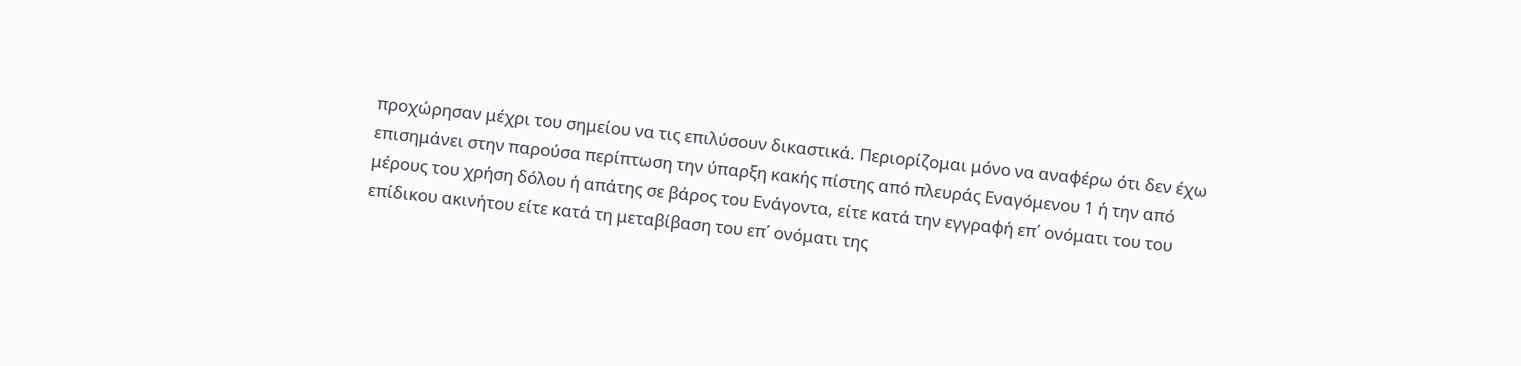προχώρησαν μέχρι του σημείου να τις επιλύσουν δικαστικά. Περιορίζομαι μόνο να αναφέρω ότι δεν έχω επισημάνει στην παρούσα περίπτωση την ύπαρξη κακής πίστης από πλευράς Εναγόμενου 1 ή την από μέρους του χρήση δόλου ή απάτης σε βάρος του Ενάγοντα, είτε κατά την εγγραφή επ΄ ονόματι του του επίδικου ακινήτου είτε κατά τη μεταβίβαση του επ΄ ονόματι της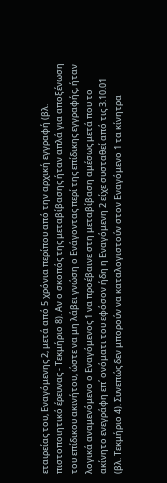εταιρείας του, Εναγόμενης 2, μετά από 5 χρόνια περίπου από την αρχική εγγραφή (βλ. πιστοποιητικό έρευνας - Τεκμήριο 8). Αν ο σκοπός της μεταβίβασης ήταν απλά για αποξένωση του επίδικου ακινήτου, ώστε να μη λάβει γνώση ο Ενάγοντας περί της επίδικης εγγραφής, ήταν λογικά αναμενόμενο ο Εναγόμενος 1 να προέβαινε στη μεταβίβαση αμέσως μετά που το ακίνητο ενεγράφη επ΄ ονόματι του εφόσον ήδη η Εναγόμενη 2 είχε συσταθεί από τις 3.10.01 (βλ. Τεκμήριο 4). Συνεπώς δεν μπορούν να καταλογιστούν στον Εναγόμενο 1 τα κίνητρα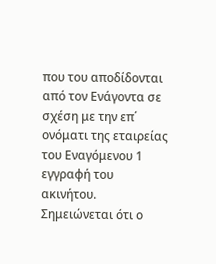που του αποδίδονται από τον Ενάγοντα σε σχέση με την επ΄ ονόματι της εταιρείας του Εναγόμενου 1 εγγραφή του ακινήτου. Σημειώνεται ότι ο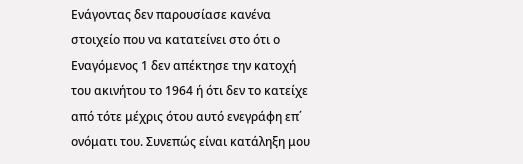Ενάγοντας δεν παρουσίασε κανένα στοιχείο που να κατατείνει στο ότι ο Εναγόμενος 1 δεν απέκτησε την κατοχή του ακινήτου το 1964 ή ότι δεν το κατείχε από τότε μέχρις ότου αυτό ενεγράφη επ΄ ονόματι του. Συνεπώς είναι κατάληξη μου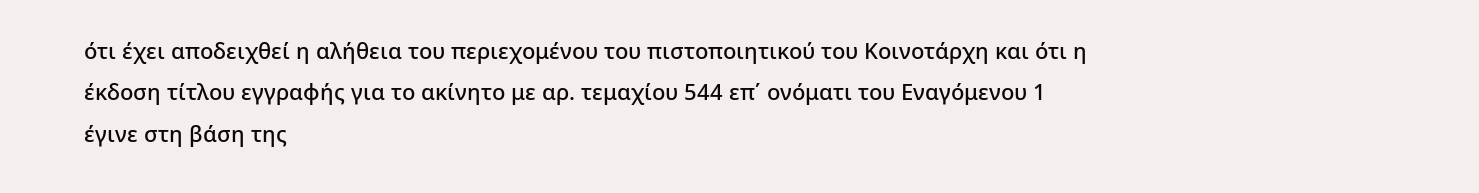ότι έχει αποδειχθεί η αλήθεια του περιεχομένου του πιστοποιητικού του Κοινοτάρχη και ότι η έκδοση τίτλου εγγραφής για το ακίνητο με αρ. τεμαχίου 544 επ΄ ονόματι του Εναγόμενου 1 έγινε στη βάση της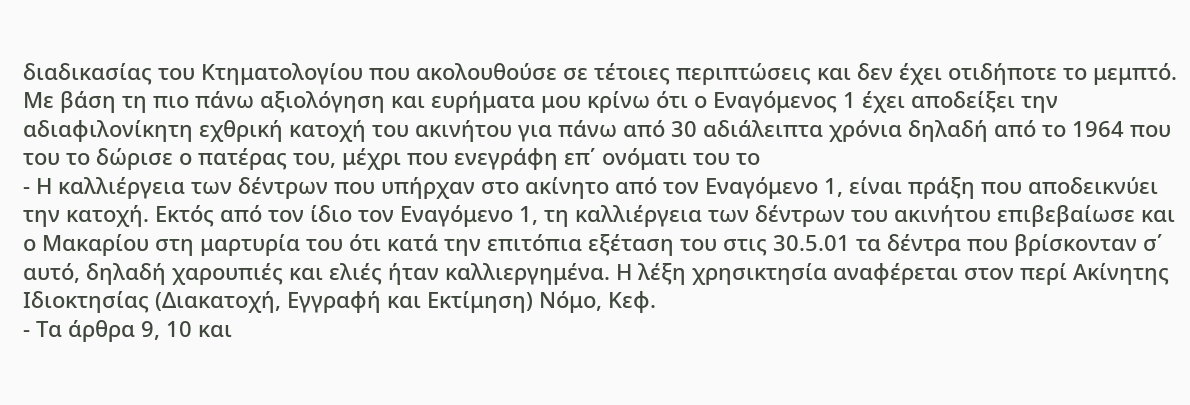διαδικασίας του Κτηματολογίου που ακολουθούσε σε τέτοιες περιπτώσεις και δεν έχει οτιδήποτε το μεμπτό. Με βάση τη πιο πάνω αξιολόγηση και ευρήματα μου κρίνω ότι ο Εναγόμενος 1 έχει αποδείξει την αδιαφιλονίκητη εχθρική κατοχή του ακινήτου για πάνω από 30 αδιάλειπτα χρόνια δηλαδή από το 1964 που του το δώρισε ο πατέρας του, μέχρι που ενεγράφη επ΄ ονόματι του το
- Η καλλιέργεια των δέντρων που υπήρχαν στο ακίνητο από τον Εναγόμενο 1, είναι πράξη που αποδεικνύει την κατοχή. Εκτός από τον ίδιο τον Εναγόμενο 1, τη καλλιέργεια των δέντρων του ακινήτου επιβεβαίωσε και ο Μακαρίου στη μαρτυρία του ότι κατά την επιτόπια εξέταση του στις 30.5.01 τα δέντρα που βρίσκονταν σ΄ αυτό, δηλαδή χαρουπιές και ελιές ήταν καλλιεργημένα. Η λέξη χρησικτησία αναφέρεται στον περί Ακίνητης Ιδιοκτησίας (Διακατοχή, Εγγραφή και Εκτίμηση) Νόμο, Κεφ.
- Τα άρθρα 9, 10 και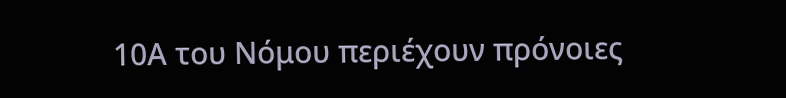10Α του Νόμου περιέχουν πρόνοιες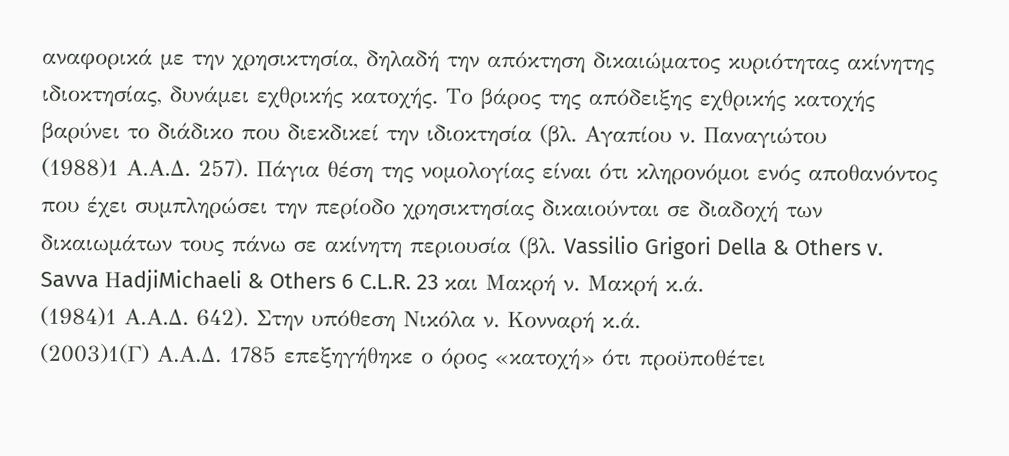αναφορικά με την χρησικτησία, δηλαδή την απόκτηση δικαιώματος κυριότητας ακίνητης ιδιοκτησίας, δυνάμει εχθρικής κατοχής. Το βάρος της απόδειξης εχθρικής κατοχής βαρύνει το διάδικο που διεκδικεί την ιδιοκτησία (βλ. Αγαπίου ν. Παναγιώτου
(1988)1 Α.Α.Δ. 257). Πάγια θέση της νομολογίας είναι ότι κληρονόμοι ενός αποθανόντος που έχει συμπληρώσει την περίοδο χρησικτησίας δικαιούνται σε διαδοχή των δικαιωμάτων τους πάνω σε ακίνητη περιουσία (βλ. Vassilio Grigori Della & Others v. Savva ΗadjiMichaeli & Others 6 C.L.R. 23 και Μακρή ν. Μακρή κ.ά.
(1984)1 Α.Α.Δ. 642). Στην υπόθεση Νικόλα ν. Κονναρή κ.ά.
(2003)1(Γ) Α.Α.Δ. 1785 επεξηγήθηκε ο όρος «κατοχή» ότι προϋποθέτει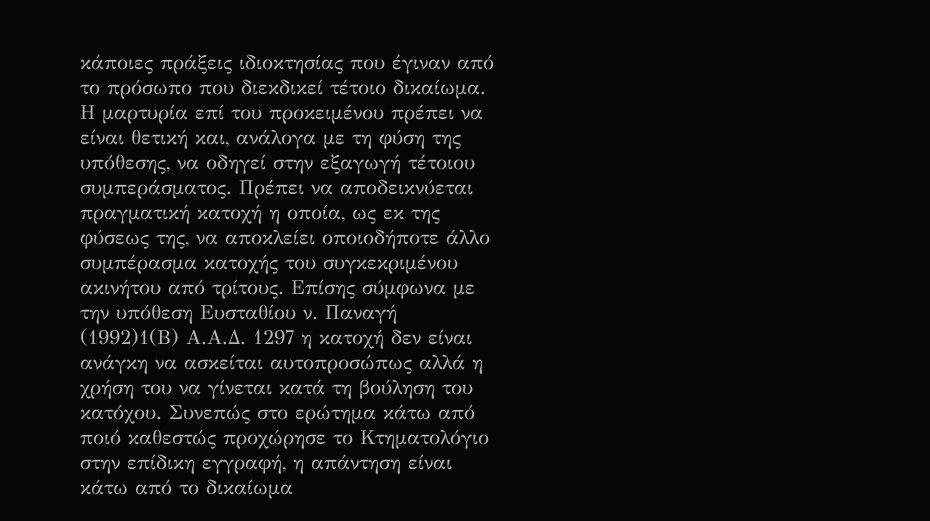κάποιες πράξεις ιδιοκτησίας που έγιναν από το πρόσωπο που διεκδικεί τέτοιο δικαίωμα. Η μαρτυρία επί του προκειμένου πρέπει να είναι θετική και, ανάλογα με τη φύση της υπόθεσης, να οδηγεί στην εξαγωγή τέτοιου συμπεράσματος. Πρέπει να αποδεικνύεται πραγματική κατοχή η οποία, ως εκ της φύσεως της, να αποκλείει οποιοδήποτε άλλο συμπέρασμα κατοχής του συγκεκριμένου ακινήτου από τρίτους. Επίσης σύμφωνα με την υπόθεση Ευσταθίου ν. Παναγή
(1992)1(Β) Α.Α.Δ. 1297 η κατοχή δεν είναι ανάγκη να ασκείται αυτοπροσώπως αλλά η χρήση του να γίνεται κατά τη βούληση του κατόχου. Συνεπώς στο ερώτημα κάτω από ποιό καθεστώς προχώρησε το Κτηματολόγιο στην επίδικη εγγραφή, η απάντηση είναι κάτω από το δικαίωμα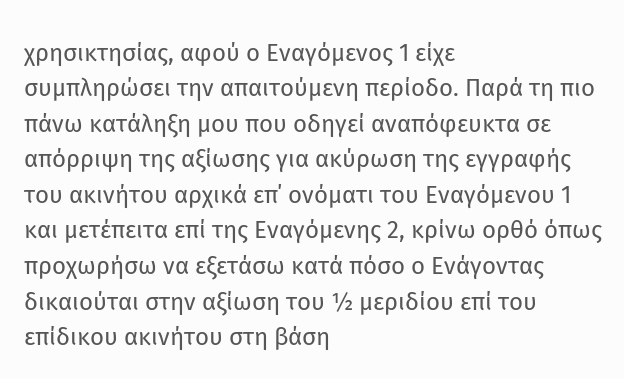χρησικτησίας, αφού ο Εναγόμενος 1 είχε συμπληρώσει την απαιτούμενη περίοδο. Παρά τη πιο πάνω κατάληξη μου που οδηγεί αναπόφευκτα σε απόρριψη της αξίωσης για ακύρωση της εγγραφής του ακινήτου αρχικά επ΄ ονόματι του Εναγόμενου 1 και μετέπειτα επί της Εναγόμενης 2, κρίνω ορθό όπως προχωρήσω να εξετάσω κατά πόσο ο Ενάγοντας δικαιούται στην αξίωση του ½ μεριδίου επί του επίδικου ακινήτου στη βάση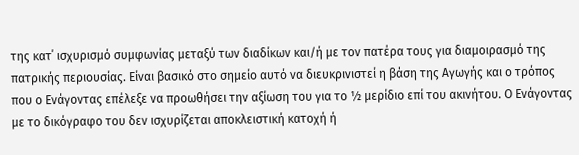της κατ΄ ισχυρισμό συμφωνίας μεταξύ των διαδίκων και/ή με τον πατέρα τους για διαμοιρασμό της πατρικής περιουσίας. Είναι βασικό στο σημείο αυτό να διευκρινιστεί η βάση της Αγωγής και ο τρόπος που ο Ενάγοντας επέλεξε να προωθήσει την αξίωση του για το ½ μερίδιο επί του ακινήτου. Ο Ενάγοντας με το δικόγραφο του δεν ισχυρίζεται αποκλειστική κατοχή ή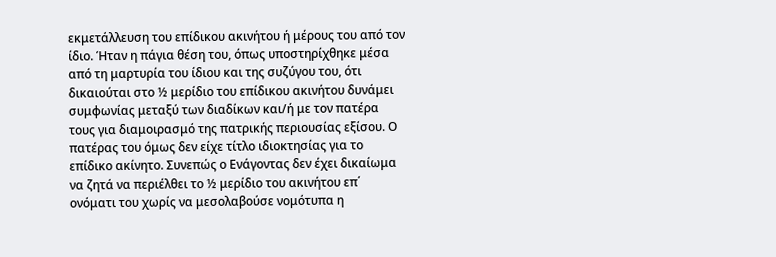εκμετάλλευση του επίδικου ακινήτου ή μέρους του από τον ίδιο. Ήταν η πάγια θέση του, όπως υποστηρίχθηκε μέσα από τη μαρτυρία του ίδιου και της συζύγου του, ότι δικαιούται στο ½ μερίδιο του επίδικου ακινήτου δυνάμει συμφωνίας μεταξύ των διαδίκων και/ή με τον πατέρα τους για διαμοιρασμό της πατρικής περιουσίας εξίσου. Ο πατέρας του όμως δεν είχε τίτλο ιδιοκτησίας για το επίδικο ακίνητο. Συνεπώς ο Ενάγοντας δεν έχει δικαίωμα να ζητά να περιέλθει το ½ μερίδιο του ακινήτου επ΄ ονόματι του χωρίς να μεσολαβούσε νομότυπα η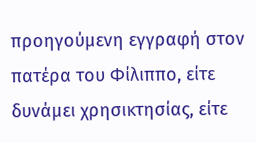προηγούμενη εγγραφή στον πατέρα του Φίλιππο, είτε δυνάμει χρησικτησίας, είτε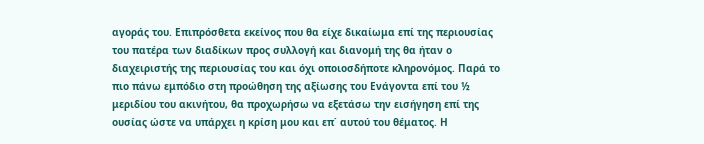αγοράς του. Επιπρόσθετα εκείνος που θα είχε δικαίωμα επί της περιουσίας του πατέρα των διαδίκων προς συλλογή και διανομή της θα ήταν ο διαχειριστής της περιουσίας του και όχι οποιοσδήποτε κληρονόμος. Παρά το πιο πάνω εμπόδιο στη προώθηση της αξίωσης του Ενάγοντα επί του ½ μεριδίου του ακινήτου, θα προχωρήσω να εξετάσω την εισήγηση επί της ουσίας ώστε να υπάρχει η κρίση μου και επ΄ αυτού του θέματος. Η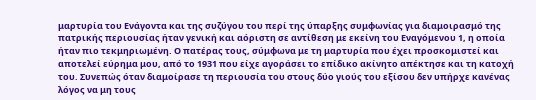μαρτυρία του Ενάγοντα και της συζύγου του περί της ύπαρξης συμφωνίας για διαμοιρασμό της πατρικής περιουσίας ήταν γενική και αόριστη σε αντίθεση με εκείνη του Εναγόμενου 1, η οποία ήταν πιο τεκμηριωμένη. Ο πατέρας τους, σύμφωνα με τη μαρτυρία που έχει προσκομιστεί και αποτελεί εύρημα μου, από το 1931 που είχε αγοράσει το επίδικο ακίνητο απέκτησε και τη κατοχή του. Συνεπώς όταν διαμοίρασε τη περιουσία του στους δύο γιούς του εξίσου δεν υπήρχε κανένας λόγος να μη τους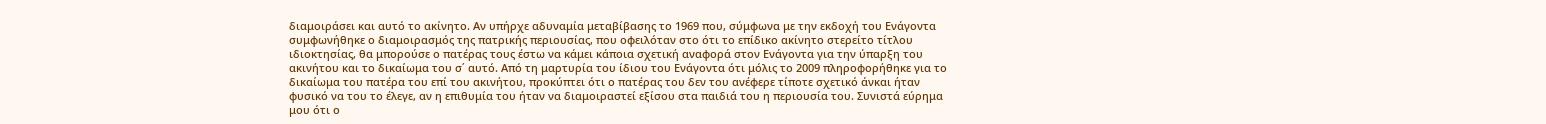διαμοιράσει και αυτό το ακίνητο. Αν υπήρχε αδυναμία μεταβίβασης το 1969 που, σύμφωνα με την εκδοχή του Ενάγοντα συμφωνήθηκε ο διαμοιρασμός της πατρικής περιουσίας, που οφειλόταν στο ότι το επίδικο ακίνητο στερείτο τίτλου ιδιοκτησίας, θα μπορούσε ο πατέρας τους έστω να κάμει κάποια σχετική αναφορά στον Ενάγοντα για την ύπαρξη του ακινήτου και το δικαίωμα του σ΄ αυτό. Από τη μαρτυρία του ίδιου του Ενάγοντα ότι μόλις το 2009 πληροφορήθηκε για το δικαίωμα του πατέρα του επί του ακινήτου, προκύπτει ότι ο πατέρας του δεν του ανέφερε τίποτε σχετικό άνκαι ήταν φυσικό να του το έλεγε, αν η επιθυμία του ήταν να διαμοιραστεί εξίσου στα παιδιά του η περιουσία του. Συνιστά εύρημα μου ότι ο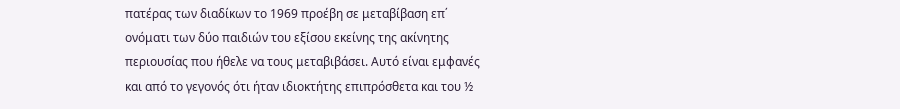πατέρας των διαδίκων το 1969 προέβη σε μεταβίβαση επ΄ ονόματι των δύο παιδιών του εξίσου εκείνης της ακίνητης περιουσίας που ήθελε να τους μεταβιβάσει. Αυτό είναι εμφανές και από το γεγονός ότι ήταν ιδιοκτήτης επιπρόσθετα και του ½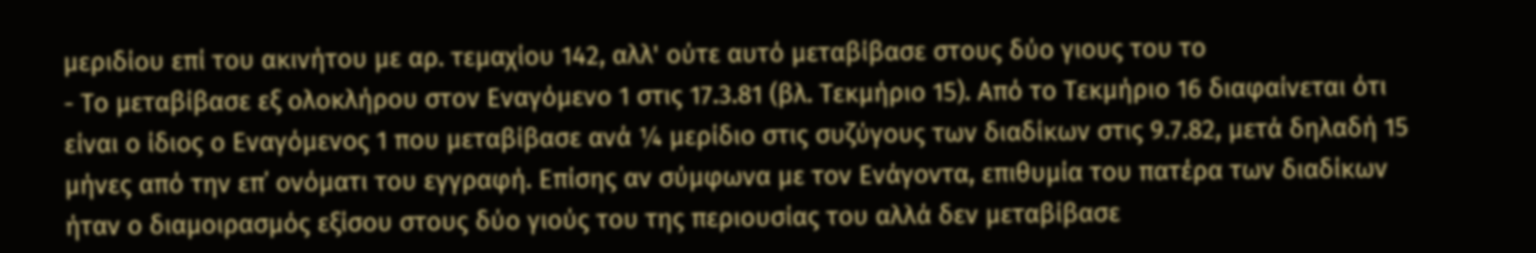μεριδίου επί του ακινήτου με αρ. τεμαχίου 142, αλλ' ούτε αυτό μεταβίβασε στους δύο γιους του το
- Το μεταβίβασε εξ ολοκλήρου στον Εναγόμενο 1 στις 17.3.81 (βλ. Τεκμήριο 15). Από το Τεκμήριο 16 διαφαίνεται ότι είναι ο ίδιος ο Εναγόμενος 1 που μεταβίβασε ανά ¼ μερίδιο στις συζύγους των διαδίκων στις 9.7.82, μετά δηλαδή 15 μήνες από την επ΄ ονόματι του εγγραφή. Επίσης αν σύμφωνα με τον Ενάγοντα, επιθυμία του πατέρα των διαδίκων ήταν ο διαμοιρασμός εξίσου στους δύο γιούς του της περιουσίας του αλλά δεν μεταβίβασε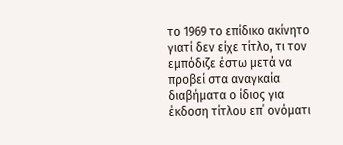το 1969 το επίδικο ακίνητο γιατί δεν είχε τίτλο, τι τον εμπόδιζε έστω μετά να προβεί στα αναγκαία διαβήματα ο ίδιος για έκδοση τίτλου επ΄ ονόματι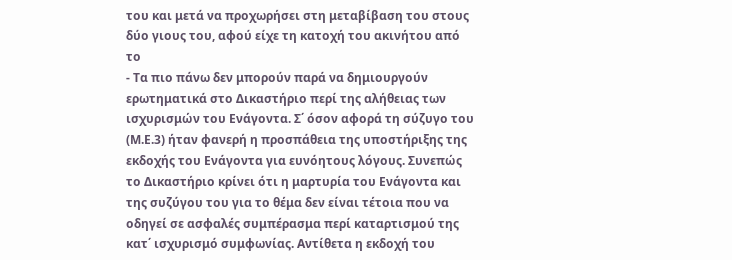του και μετά να προχωρήσει στη μεταβίβαση του στους δύο γιους του, αφού είχε τη κατοχή του ακινήτου από το
- Τα πιο πάνω δεν μπορούν παρά να δημιουργούν ερωτηματικά στο Δικαστήριο περί της αλήθειας των ισχυρισμών του Ενάγοντα. Σ΄ όσον αφορά τη σύζυγο του (Μ.Ε.3) ήταν φανερή η προσπάθεια της υποστήριξης της εκδοχής του Ενάγοντα για ευνόητους λόγους. Συνεπώς το Δικαστήριο κρίνει ότι η μαρτυρία του Ενάγοντα και της συζύγου του για το θέμα δεν είναι τέτοια που να οδηγεί σε ασφαλές συμπέρασμα περί καταρτισμού της κατ΄ ισχυρισμό συμφωνίας. Αντίθετα η εκδοχή του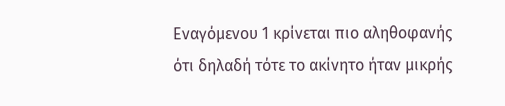Εναγόμενου 1 κρίνεται πιο αληθοφανής ότι δηλαδή τότε το ακίνητο ήταν μικρής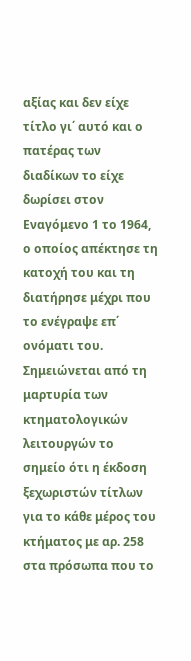αξίας και δεν είχε τίτλο γι΄ αυτό και ο πατέρας των διαδίκων το είχε δωρίσει στον Εναγόμενο 1 το 1964, ο οποίος απέκτησε τη κατοχή του και τη διατήρησε μέχρι που το ενέγραψε επ΄ ονόματι του. Σημειώνεται από τη μαρτυρία των κτηματολογικών λειτουργών το σημείο ότι η έκδοση ξεχωριστών τίτλων για το κάθε μέρος του κτήματος με αρ. 258 στα πρόσωπα που το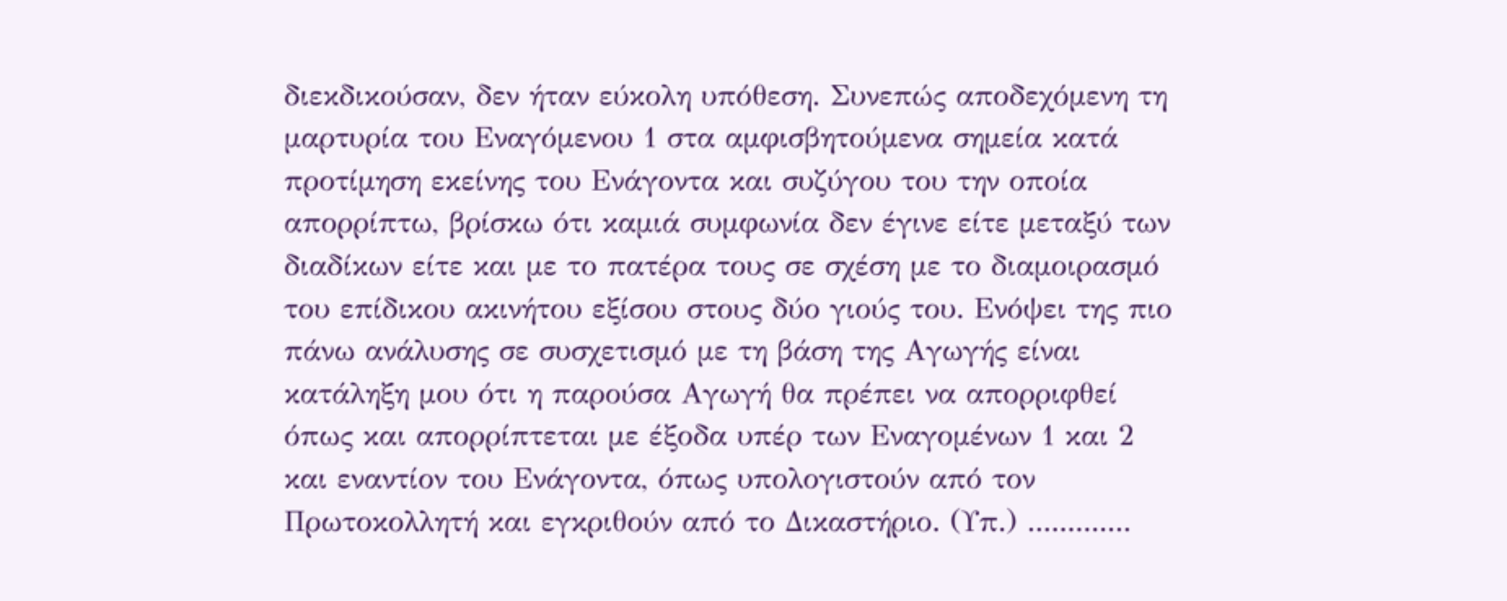διεκδικούσαν, δεν ήταν εύκολη υπόθεση. Συνεπώς αποδεχόμενη τη μαρτυρία του Εναγόμενου 1 στα αμφισβητούμενα σημεία κατά προτίμηση εκείνης του Ενάγοντα και συζύγου του την οποία απορρίπτω, βρίσκω ότι καμιά συμφωνία δεν έγινε είτε μεταξύ των διαδίκων είτε και με το πατέρα τους σε σχέση με το διαμοιρασμό του επίδικου ακινήτου εξίσου στους δύο γιούς του. Ενόψει της πιο πάνω ανάλυσης σε συσχετισμό με τη βάση της Αγωγής είναι κατάληξη μου ότι η παρούσα Αγωγή θα πρέπει να απορριφθεί όπως και απορρίπτεται με έξοδα υπέρ των Εναγομένων 1 και 2 και εναντίον του Ενάγοντα, όπως υπολογιστούν από τον Πρωτοκολλητή και εγκριθούν από το Δικαστήριο. (Υπ.) .............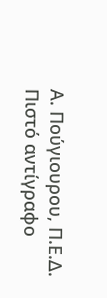Α. Πούγιουρου, Π.Ε.Δ. Πιστό αντίγραφο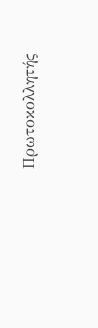Πρωτοκολλητής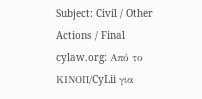Subject: Civil / Other Actions / Final cylaw.org: Από το ΚΙΝOΠ/CyLii για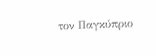τον Παγκύπριο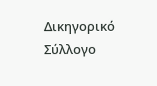Δικηγορικό Σύλλογο